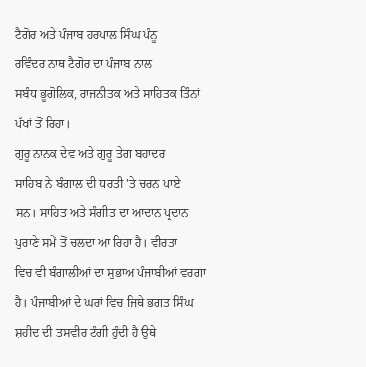ਟੈਗੋਰ ਅਤੇ ਪੰਜਾਬ ਹਰਪਾਲ ਸਿੰਘ ਪੰਨੂ
ਰਵਿੰਦਰ ਨਾਥ ਟੈਗੋਰ ਦਾ ਪੰਜਾਬ ਨਾਲ
ਸਬੰਧ ਭੂਗੋਲਿਕ, ਰਾਜਨੀਤਕ ਅਤੇ ਸਾਹਿਤਕ ਤਿੰਨਾਂ
ਪੱਖਾਂ ਤੋਂ ਰਿਹਾ।
ਗੁਰੂ ਨਾਨਕ ਦੇਵ ਅਤੇ ਗੁਰੂ ਤੇਗ ਬਹਾਦਰ
ਸਾਹਿਬ ਨੇ ਬੰਗਾਲ ਦੀ ਧਰਤੀ 'ਤੇ ਚਰਨ ਪਾਏ
ਸਨ। ਸਾਹਿਤ ਅਤੇ ਸੰਗੀਤ ਦਾ ਆਦਾਨ ਪ੍ਰਦਾਨ
ਪੁਰਾਣੇ ਸਮੇਂ ਤੋਂ ਚਲਦਾ ਆ ਰਿਹਾ ਹੈ। ਵੀਰਤਾ
ਵਿਚ ਵੀ ਬੰਗਾਲੀਆਂ ਦਾ ਸੁਭਾਅ ਪੰਜਾਬੀਆਂ ਵਰਗਾ
ਹੈ। ਪੰਜਾਬੀਆਂ ਦੇ ਘਰਾਂ ਵਿਚ ਜਿਥੇ ਭਗਤ ਸਿੰਘ
ਸ਼ਹੀਦ ਦੀ ਤਸਵੀਰ ਟੰਗੀ ਹੁੰਦੀ ਹੈ ਉਥੇ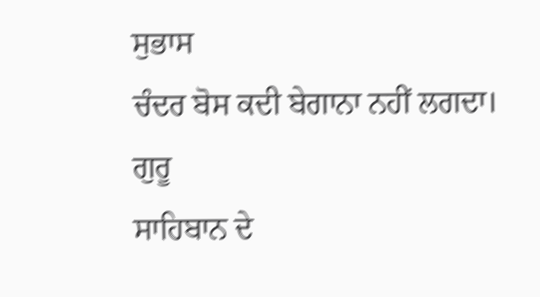ਸੁਭਾਸ
ਚੰਦਰ ਬੋਸ ਕਦੀ ਬੇਗਾਨਾ ਨਹੀਂ ਲਗਦਾ। ਗੁਰੂ
ਸਾਹਿਬਾਨ ਦੇ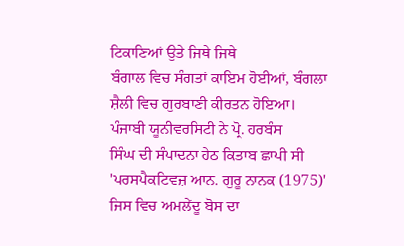ਟਿਕਾਣਿਆਂ ਉਤੇ ਜਿਥੇ ਜਿਥੇ
ਬੰਗਾਲ ਵਿਚ ਸੰਗਤਾਂ ਕਾਇਮ ਹੋਈਆਂ, ਬੰਗਲਾ
ਸ਼ੈਲੀ ਵਿਚ ਗੁਰਬਾਣੀ ਕੀਰਤਨ ਹੋਇਆ।
ਪੰਜਾਬੀ ਯੂਨੀਵਰਸਿਟੀ ਨੇ ਪ੍ਰੋ. ਹਰਬੰਸ
ਸਿੰਘ ਦੀ ਸੰਪਾਦਨਾ ਹੇਠ ਕਿਤਾਬ ਛਾਪੀ ਸੀ
'ਪਰਸਪੈਕਟਿਵਜ਼ ਆਨ. ਗੁਰੂ ਨਾਨਕ (1975)'
ਜਿਸ ਵਿਚ ਅਮਲੇਂਦੂ ਬੋਸ ਦਾ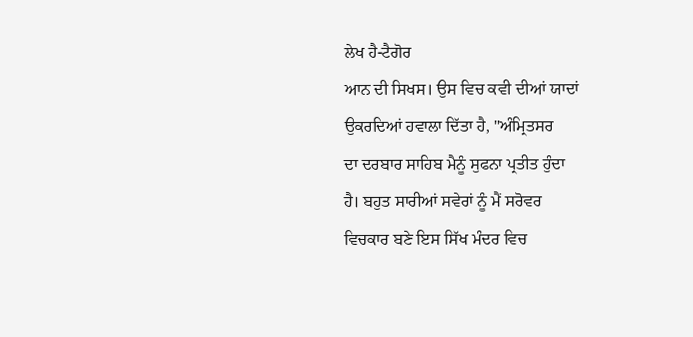ਲੇਖ ਹੈ-ਟੈਗੋਰ
ਆਨ ਦੀ ਸਿਖਸ। ਉਸ ਵਿਚ ਕਵੀ ਦੀਆਂ ਯਾਦਾਂ
ਉਕਰਦਿਆਂ ਹਵਾਲਾ ਦਿੱਤਾ ਹੈ, "ਅੰਮ੍ਰਿਤਸਰ
ਦਾ ਦਰਬਾਰ ਸਾਹਿਬ ਮੈਨੂੰ ਸੁਫਨਾ ਪ੍ਰਤੀਤ ਹੁੰਦਾ
ਹੈ। ਬਹੁਤ ਸਾਰੀਆਂ ਸਵੇਰਾਂ ਨੂੰ ਮੈਂ ਸਰੋਵਰ
ਵਿਚਕਾਰ ਬਣੇ ਇਸ ਸਿੱਖ ਮੰਦਰ ਵਿਚ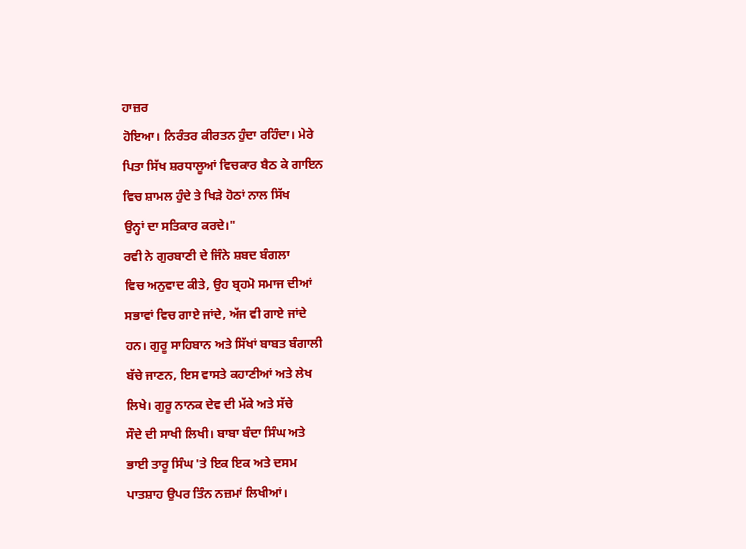ਹਾਜ਼ਰ
ਹੋਇਆ। ਨਿਰੰਤਰ ਕੀਰਤਨ ਹੁੰਦਾ ਰਹਿੰਦਾ। ਮੇਰੇ
ਪਿਤਾ ਸਿੱਖ ਸ਼ਰਧਾਲੂਆਂ ਵਿਚਕਾਰ ਬੈਠ ਕੇ ਗਾਇਨ
ਵਿਚ ਸ਼ਾਮਲ ਹੁੰਦੇ ਤੇ ਖਿੜੇ ਹੋਠਾਂ ਨਾਲ ਸਿੱਖ
ਉਨ੍ਹਾਂ ਦਾ ਸਤਿਕਾਰ ਕਰਦੇ।"
ਰਵੀ ਨੇ ਗੁਰਬਾਣੀ ਦੇ ਜਿੰਨੇ ਸ਼ਬਦ ਬੰਗਲਾ
ਵਿਚ ਅਨੁਵਾਦ ਕੀਤੇ, ਉਹ ਬ੍ਰਹਮੋ ਸਮਾਜ ਦੀਆਂ
ਸਭਾਵਾਂ ਵਿਚ ਗਾਏ ਜਾਂਦੇ, ਅੱਜ ਵੀ ਗਾਏ ਜਾਂਦੇ
ਹਨ। ਗੁਰੂ ਸਾਹਿਬਾਨ ਅਤੇ ਸਿੱਖਾਂ ਬਾਬਤ ਬੰਗਾਲੀ
ਬੱਚੇ ਜਾਣਨ, ਇਸ ਵਾਸਤੇ ਕਹਾਣੀਆਂ ਅਤੇ ਲੇਖ
ਲਿਖੇ। ਗੁਰੂ ਨਾਨਕ ਦੇਵ ਦੀ ਮੱਕੇ ਅਤੇ ਸੱਚੇ
ਸੌਦੇ ਦੀ ਸਾਖੀ ਲਿਖੀ। ਬਾਬਾ ਬੰਦਾ ਸਿੰਘ ਅਤੇ
ਭਾਈ ਤਾਰੂ ਸਿੰਘ 'ਤੇ ਇਕ ਇਕ ਅਤੇ ਦਸਮ
ਪਾਤਸ਼ਾਹ ਉਪਰ ਤਿੰਨ ਨਜ਼ਮਾਂ ਲਿਖੀਆਂ।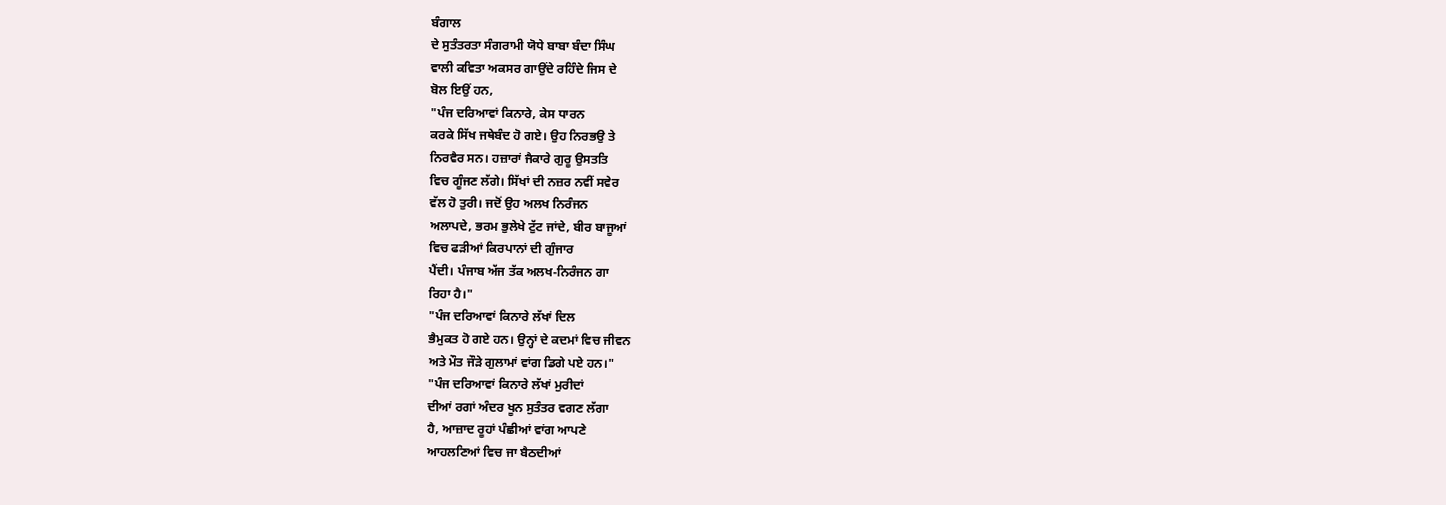ਬੰਗਾਲ
ਦੇ ਸੁਤੰਤਰਤਾ ਸੰਗਰਾਮੀ ਯੋਧੇ ਬਾਬਾ ਬੰਦਾ ਸਿੰਘ
ਵਾਲੀ ਕਵਿਤਾ ਅਕਸਰ ਗਾਉਂਦੇ ਰਹਿੰਦੇ ਜਿਸ ਦੇ
ਬੋਲ ਇਉਂ ਹਨ,
"ਪੰਜ ਦਰਿਆਵਾਂ ਕਿਨਾਰੇ, ਕੇਸ ਧਾਰਨ
ਕਰਕੇ ਸਿੱਖ ਜਥੇਬੰਦ ਹੋ ਗਏ। ਉਹ ਨਿਰਭਉ ਤੇ
ਨਿਰਵੈਰ ਸਨ। ਹਜ਼ਾਰਾਂ ਜੈਕਾਰੇ ਗੁਰੂ ਉਸਤਤਿ
ਵਿਚ ਗੂੰਜਣ ਲੱਗੇ। ਸਿੱਖਾਂ ਦੀ ਨਜ਼ਰ ਨਵੀਂ ਸਵੇਰ
ਵੱਲ ਹੋ ਤੁਰੀ। ਜਦੋਂ ਉਹ ਅਲਖ ਨਿਰੰਜਨ
ਅਲਾਪਦੇ, ਭਰਮ ਭੁਲੇਖੇ ਟੁੱਟ ਜਾਂਦੇ, ਬੀਰ ਬਾਜੂਆਂ
ਵਿਚ ਫੜੀਆਂ ਕਿਰਪਾਨਾਂ ਦੀ ਗੁੰਜਾਰ
ਪੈਂਦੀ। ਪੰਜਾਬ ਅੱਜ ਤੱਕ ਅਲਖ-ਨਿਰੰਜਨ ਗਾ
ਰਿਹਾ ਹੈ।"
"ਪੰਜ ਦਰਿਆਵਾਂ ਕਿਨਾਰੇ ਲੱਖਾਂ ਦਿਲ
ਭੈਮੁਕਤ ਹੋ ਗਏ ਹਨ। ਉਨ੍ਹਾਂ ਦੇ ਕਦਮਾਂ ਵਿਚ ਜੀਵਨ
ਅਤੇ ਮੌਤ ਜੌੜੇ ਗੁਲਾਮਾਂ ਵਾਂਗ ਡਿਗੇ ਪਏ ਹਨ।"
"ਪੰਜ ਦਰਿਆਵਾਂ ਕਿਨਾਰੇ ਲੱਖਾਂ ਮੁਰੀਦਾਂ
ਦੀਆਂ ਰਗਾਂ ਅੰਦਰ ਖੂਨ ਸੁਤੰਤਰ ਵਗਣ ਲੱਗਾ
ਹੈ, ਆਜ਼ਾਦ ਰੂਹਾਂ ਪੰਛੀਆਂ ਵਾਂਗ ਆਪਣੇ
ਆਹਲਣਿਆਂ ਵਿਚ ਜਾ ਬੈਠਦੀਆਂ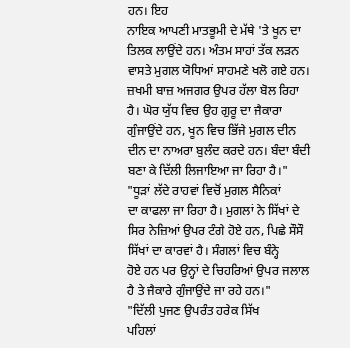ਹਨ। ਇਹ
ਨਾਇਕ ਆਪਣੀ ਮਾਤਭੂਮੀ ਦੇ ਮੱਥੇ 'ਤੇ ਖੂਨ ਦਾ
ਤਿਲਕ ਲਾਉਂਦੇ ਹਨ। ਅੰਤਮ ਸਾਹਾਂ ਤੱਕ ਲੜਨ
ਵਾਸਤੇ ਮੁਗਲ ਯੋਧਿਆਂ ਸਾਹਮਣੇ ਖਲੋ ਗਏ ਹਨ।
ਜ਼ਖਮੀ ਬਾਜ਼ ਅਜਗਰ ਉਪਰ ਹੱਲਾ ਬੋਲ ਰਿਹਾ
ਹੈ। ਘੋਰ ਯੁੱਧ ਵਿਚ ਉਹ ਗੁਰੂ ਦਾ ਜੈਕਾਰਾ
ਗੁੰਜਾਉਂਦੇ ਹਨ, ਖੂਨ ਵਿਚ ਭਿੱਜੇ ਮੁਗਲ ਦੀਨ
ਦੀਨ ਦਾ ਨਾਅਰਾ ਬੁਲੰਦ ਕਰਦੇ ਹਨ। ਬੰਦਾ ਬੰਦੀ
ਬਣਾ ਕੇ ਦਿੱਲੀ ਲਿਜਾਇਆ ਜਾ ਰਿਹਾ ਹੈ।"
"ਧੂੜਾਂ ਲੱਦੇ ਰਾਹਵਾਂ ਵਿਚੋਂ ਮੁਗਲ ਸੈਨਿਕਾਂ
ਦਾ ਕਾਫਲਾ ਜਾ ਰਿਹਾ ਹੈ। ਮੁਗਲਾਂ ਨੇ ਸਿੱਖਾਂ ਦੇ
ਸਿਰ ਨੇਜ਼ਿਆਂ ਉਪਰ ਟੰਗੇ ਹੋਏ ਹਨ, ਪਿਛੇ ਸੌਸੌ
ਸਿੱਖਾਂ ਦਾ ਕਾਰਵਾਂ ਹੈ। ਸੰਗਲਾਂ ਵਿਚ ਬੰਨ੍ਹੇ
ਹੋਏ ਹਨ ਪਰ ਉਨ੍ਹਾਂ ਦੇ ਚਿਹਰਿਆਂ ਉਪਰ ਜਲਾਲ
ਹੈ ਤੇ ਜੈਕਾਰੇ ਗੁੰਜਾਉਂਦੇ ਜਾ ਰਹੇ ਹਨ।"
"ਦਿੱਲੀ ਪੁਜਣ ਉਪਰੰਤ ਹਰੇਕ ਸਿੱਖ
ਪਹਿਲਾਂ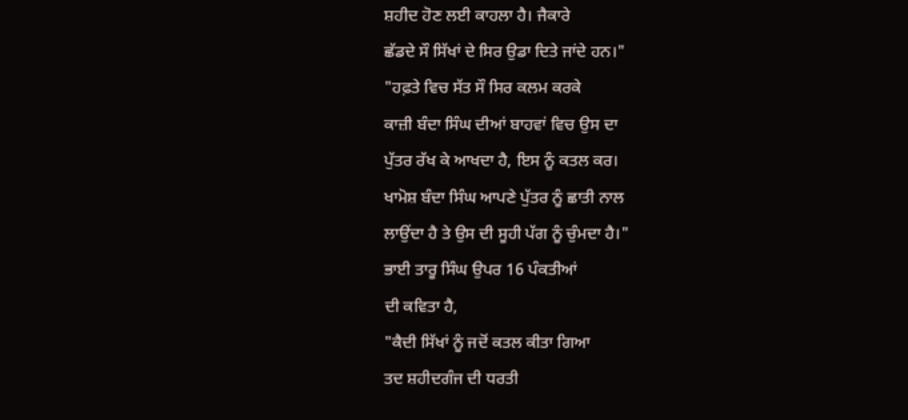ਸ਼ਹੀਦ ਹੋਣ ਲਈ ਕਾਹਲਾ ਹੈ। ਜੈਕਾਰੇ
ਛੱਡਦੇ ਸੌ ਸਿੱਖਾਂ ਦੇ ਸਿਰ ਉਡਾ ਦਿਤੇ ਜਾਂਦੇ ਹਨ।"
"ਹਫ਼ਤੇ ਵਿਚ ਸੱਤ ਸੌ ਸਿਰ ਕਲਮ ਕਰਕੇ
ਕਾਜ਼ੀ ਬੰਦਾ ਸਿੰਘ ਦੀਆਂ ਬਾਹਵਾਂ ਵਿਚ ਉਸ ਦਾ
ਪੁੱਤਰ ਰੱਖ ਕੇ ਆਖਦਾ ਹੈ, ਇਸ ਨੂੰ ਕਤਲ ਕਰ।
ਖਾਮੋਸ਼ ਬੰਦਾ ਸਿੰਘ ਆਪਣੇ ਪੁੱਤਰ ਨੂੰ ਛਾਤੀ ਨਾਲ
ਲਾਉਂਦਾ ਹੈ ਤੇ ਉਸ ਦੀ ਸੂਹੀ ਪੱਗ ਨੂੰ ਚੁੰਮਦਾ ਹੈ।"
ਭਾਈ ਤਾਰੂ ਸਿੰਘ ਉਪਰ 16 ਪੰਕਤੀਆਂ
ਦੀ ਕਵਿਤਾ ਹੈ,
"ਕੈਦੀ ਸਿੱਖਾਂ ਨੂੰ ਜਦੋਂ ਕਤਲ ਕੀਤਾ ਗਿਆ
ਤਦ ਸ਼ਹੀਦਗੰਜ ਦੀ ਧਰਤੀ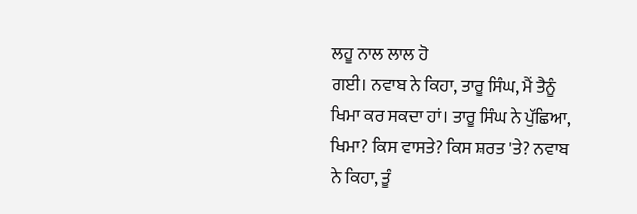ਲਹੂ ਨਾਲ ਲਾਲ ਹੋ
ਗਈ। ਨਵਾਬ ਨੇ ਕਿਹਾ, ਤਾਰੂ ਸਿੰਘ, ਮੈਂ ਤੈਨੂੰ
ਖਿਮਾ ਕਰ ਸਕਦਾ ਹਾਂ। ਤਾਰੂ ਸਿੰਘ ਨੇ ਪੁੱਛਿਆ,
ਖਿਮਾ? ਕਿਸ ਵਾਸਤੇ? ਕਿਸ ਸ਼ਰਤ 'ਤੇ? ਨਵਾਬ
ਨੇ ਕਿਹਾ, ਤੂੰ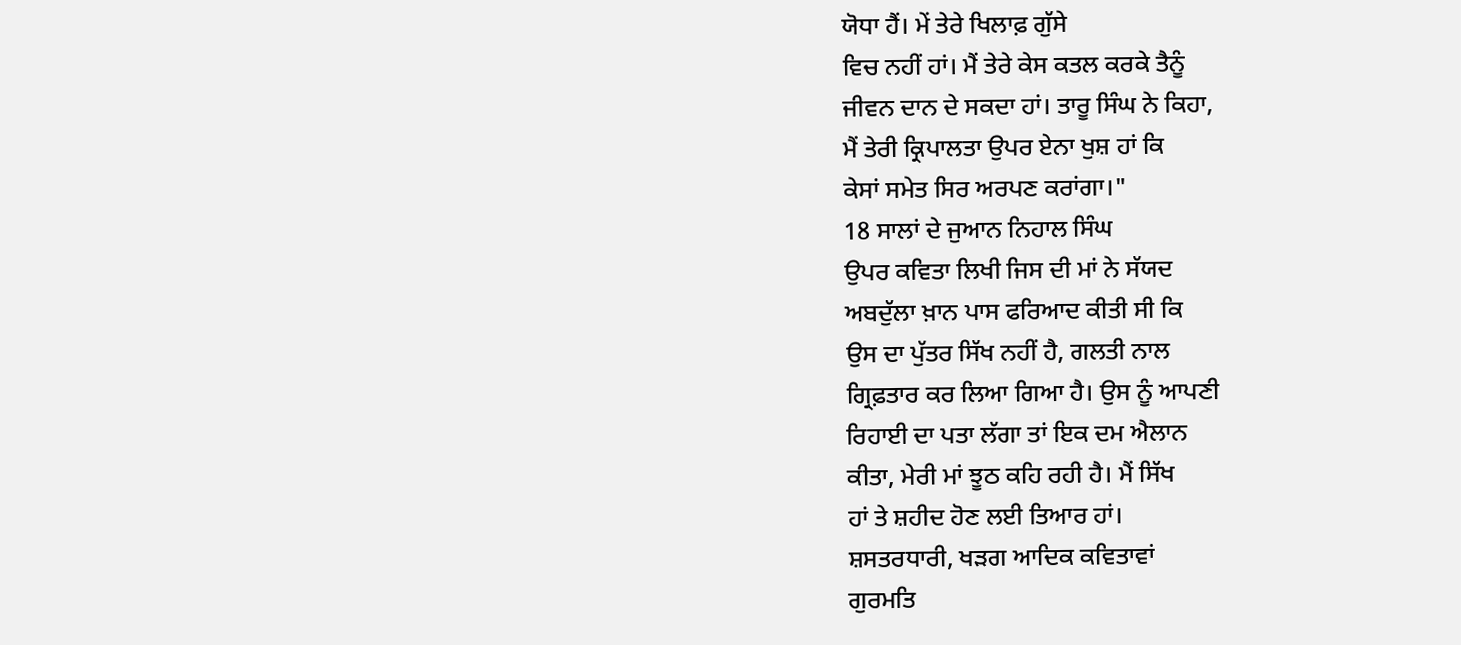ਯੋਧਾ ਹੈਂ। ਮੇਂ ਤੇਰੇ ਖਿਲਾਫ਼ ਗੁੱਸੇ
ਵਿਚ ਨਹੀਂ ਹਾਂ। ਮੈਂ ਤੇਰੇ ਕੇਸ ਕਤਲ ਕਰਕੇ ਤੈਨੂੰ
ਜੀਵਨ ਦਾਨ ਦੇ ਸਕਦਾ ਹਾਂ। ਤਾਰੂ ਸਿੰਘ ਨੇ ਕਿਹਾ,
ਮੈਂ ਤੇਰੀ ਕ੍ਰਿਪਾਲਤਾ ਉਪਰ ਏਨਾ ਖੁਸ਼ ਹਾਂ ਕਿ
ਕੇਸਾਂ ਸਮੇਤ ਸਿਰ ਅਰਪਣ ਕਰਾਂਗਾ।"
18 ਸਾਲਾਂ ਦੇ ਜੁਆਨ ਨਿਹਾਲ ਸਿੰਘ
ਉਪਰ ਕਵਿਤਾ ਲਿਖੀ ਜਿਸ ਦੀ ਮਾਂ ਨੇ ਸੱਯਦ
ਅਬਦੁੱਲਾ ਖ਼ਾਨ ਪਾਸ ਫਰਿਆਦ ਕੀਤੀ ਸੀ ਕਿ
ਉਸ ਦਾ ਪੁੱਤਰ ਸਿੱਖ ਨਹੀਂ ਹੈ, ਗਲਤੀ ਨਾਲ
ਗ੍ਰਿਫ਼ਤਾਰ ਕਰ ਲਿਆ ਗਿਆ ਹੈ। ਉਸ ਨੂੰ ਆਪਣੀ
ਰਿਹਾਈ ਦਾ ਪਤਾ ਲੱਗਾ ਤਾਂ ਇਕ ਦਮ ਐਲਾਨ
ਕੀਤਾ, ਮੇਰੀ ਮਾਂ ਝੂਠ ਕਹਿ ਰਹੀ ਹੈ। ਮੈਂ ਸਿੱਖ
ਹਾਂ ਤੇ ਸ਼ਹੀਦ ਹੋਣ ਲਈ ਤਿਆਰ ਹਾਂ।
ਸ਼ਸਤਰਧਾਰੀ, ਖੜਗ ਆਦਿਕ ਕਵਿਤਾਵਾਂ
ਗੁਰਮਤਿ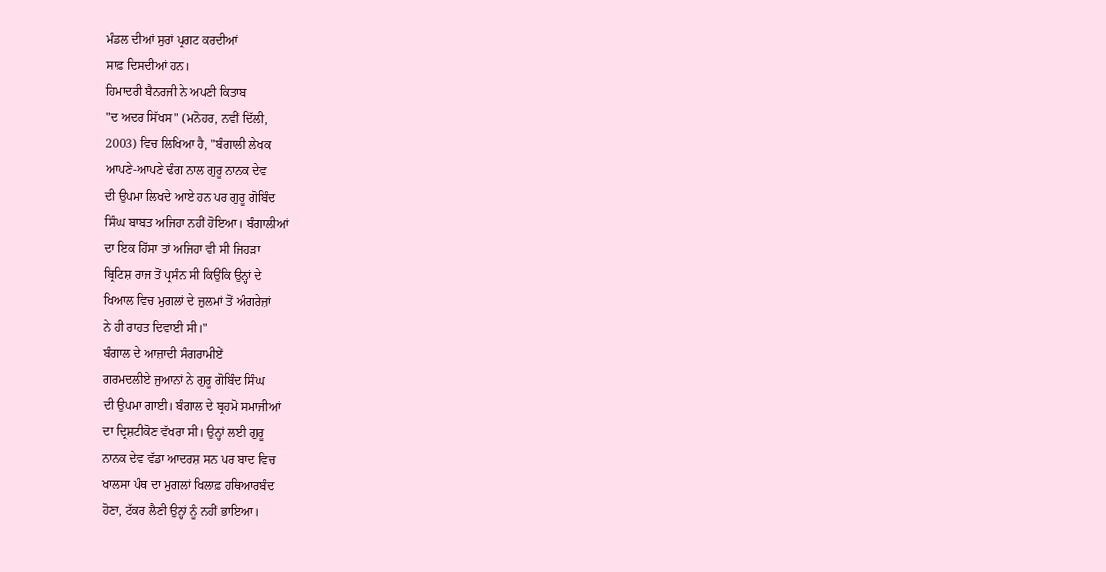ਮੰਡਲ ਦੀਆਂ ਸੁਰਾਂ ਪ੍ਰਗਟ ਕਰਦੀਆਂ
ਸਾਫ਼ ਦਿਸਦੀਆਂ ਹਨ।
ਹਿਮਾਦਰੀ ਬੈਨਰਜੀ ਨੇ ਅਪਣੀ ਕਿਤਾਬ
"ਦ ਅਦਰ ਸਿੱਖਸ" (ਮਨੋਹਰ, ਨਵੀਂ ਦਿੱਲੀ,
2003) ਵਿਚ ਲਿਖਿਆ ਹੈ, "ਬੰਗਾਲੀ ਲੇਖਕ
ਆਪਣੇ-ਆਪਣੇ ਢੰਗ ਨਾਲ ਗੁਰੂ ਨਾਨਕ ਦੇਵ
ਦੀ ਉਪਮਾ ਲਿਖਦੇ ਆਏ ਹਨ ਪਰ ਗੁਰੂ ਗੋਬਿੰਦ
ਸਿੰਘ ਬਾਬਤ ਅਜਿਹਾ ਨਹੀਂ ਹੋਇਆ। ਬੰਗਾਲੀਆਂ
ਦਾ ਇਕ ਹਿੱਸਾ ਤਾਂ ਅਜਿਹਾ ਵੀ ਸੀ ਜਿਹੜਾ
ਬ੍ਰਿਟਿਸ਼ ਰਾਜ ਤੋਂ ਪ੍ਰਸੰਨ ਸੀ ਕਿਉਂਕਿ ਉਨ੍ਹਾਂ ਦੇ
ਖਿਆਲ ਵਿਚ ਮੁਗਲਾਂ ਦੇ ਜ਼ੁਲਮਾਂ ਤੋਂ ਅੰਗਰੇਜ਼ਾਂ
ਨੇ ਹੀ ਰਾਹਤ ਦਿਵਾਈ ਸੀ।"
ਬੰਗਾਲ ਦੇ ਆਜ਼ਾਦੀ ਸੰਗਰਾਮੀਏਂ
ਗਰਮਦਲੀਏ ਜੁਆਨਾਂ ਨੇ ਗੁਰੂ ਗੋਬਿੰਦ ਸਿੰਘ
ਦੀ ਉਪਮਾ ਗਾਈ। ਬੰਗਾਲ ਦੇ ਬ੍ਰਹਮੋ ਸਮਾਜੀਆਂ
ਦਾ ਦ੍ਰਿਸ਼ਟੀਕੋਣ ਵੱਖਰਾ ਸੀ। ਉਨ੍ਹਾਂ ਲਈ ਗੁਰੂ
ਨਾਨਕ ਦੇਵ ਵੱਡਾ ਆਦਰਸ਼ ਸਨ ਪਰ ਬਾਦ ਵਿਚ
ਖਾਲਸਾ ਪੰਥ ਦਾ ਮੁਗਲਾਂ ਖਿਲਾਫ਼ ਹਥਿਆਰਬੰਦ
ਹੋਣਾ, ਟੱਕਰ ਲੈਣੀ ਉਨ੍ਹਾਂ ਨੂੰ ਨਹੀਂ ਭਾਇਆ।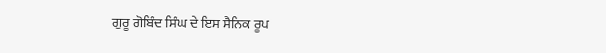ਗੁਰੂ ਗੋਬਿੰਦ ਸਿੰਘ ਦੇ ਇਸ ਸੈਨਿਕ ਰੂਪ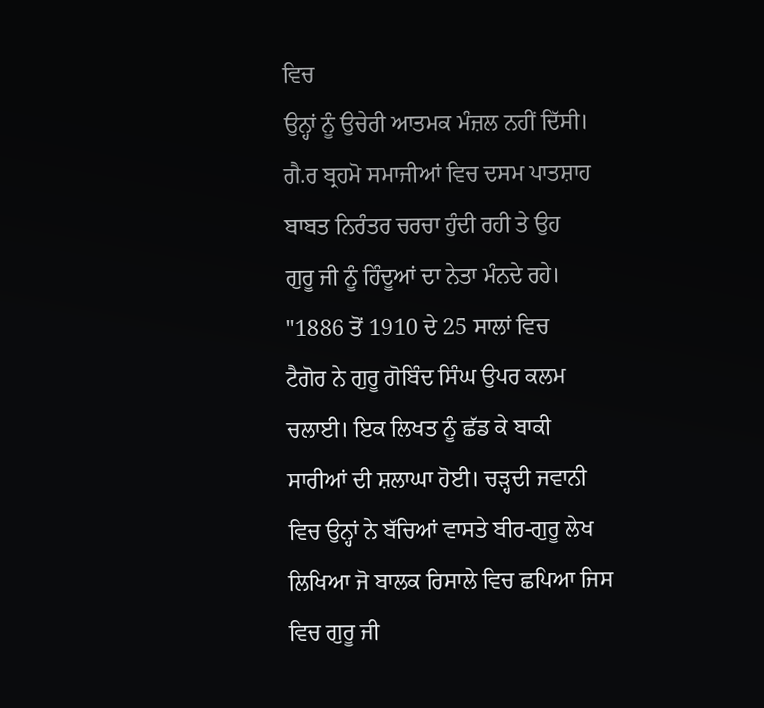ਵਿਚ
ਉਨ੍ਹਾਂ ਨੂੰ ਉਚੇਰੀ ਆਤਮਕ ਮੰਜ਼ਲ ਨਹੀਂ ਦਿੱਸੀ।
ਗੈ.ਰ ਬ੍ਰਹਮੋ ਸਮਾਜੀਆਂ ਵਿਚ ਦਸਮ ਪਾਤਸ਼ਾਹ
ਬਾਬਤ ਨਿਰੰਤਰ ਚਰਚਾ ਹੁੰਦੀ ਰਹੀ ਤੇ ਉਹ
ਗੁਰੂ ਜੀ ਨੂੰ ਹਿੰਦੂਆਂ ਦਾ ਨੇਤਾ ਮੰਨਦੇ ਰਹੇ।
"1886 ਤੋਂ 1910 ਦੇ 25 ਸਾਲਾਂ ਵਿਚ
ਟੈਗੋਰ ਨੇ ਗੁਰੂ ਗੋਬਿੰਦ ਸਿੰਘ ਉਪਰ ਕਲਮ
ਚਲਾਈ। ਇਕ ਲਿਖਤ ਨੂੰ ਛੱਡ ਕੇ ਬਾਕੀ
ਸਾਰੀਆਂ ਦੀ ਸ਼ਲਾਘਾ ਹੋਈ। ਚੜ੍ਹਦੀ ਜਵਾਨੀ
ਵਿਚ ਉਨ੍ਹਾਂ ਨੇ ਬੱਚਿਆਂ ਵਾਸਤੇ ਬੀਰ-ਗੁਰੂ ਲੇਖ
ਲਿਖਿਆ ਜੋ ਬਾਲਕ ਰਿਸਾਲੇ ਵਿਚ ਛਪਿਆ ਜਿਸ
ਵਿਚ ਗੁਰੂ ਜੀ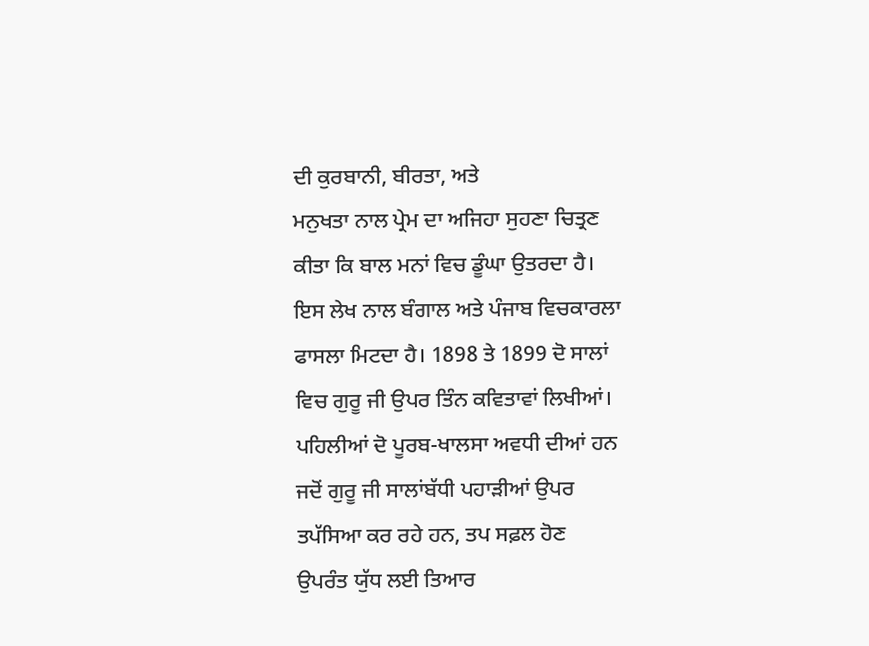ਦੀ ਕੁਰਬਾਨੀ, ਬੀਰਤਾ, ਅਤੇ
ਮਨੁਖਤਾ ਨਾਲ ਪ੍ਰੇਮ ਦਾ ਅਜਿਹਾ ਸੁਹਣਾ ਚਿਤ੍ਰਣ
ਕੀਤਾ ਕਿ ਬਾਲ ਮਨਾਂ ਵਿਚ ਡੂੰਘਾ ਉਤਰਦਾ ਹੈ।
ਇਸ ਲੇਖ ਨਾਲ ਬੰਗਾਲ ਅਤੇ ਪੰਜਾਬ ਵਿਚਕਾਰਲਾ
ਫਾਸਲਾ ਮਿਟਦਾ ਹੈ। 1898 ਤੇ 1899 ਦੋ ਸਾਲਾਂ
ਵਿਚ ਗੁਰੂ ਜੀ ਉਪਰ ਤਿੰਨ ਕਵਿਤਾਵਾਂ ਲਿਖੀਆਂ।
ਪਹਿਲੀਆਂ ਦੋ ਪੂਰਬ-ਖਾਲਸਾ ਅਵਧੀ ਦੀਆਂ ਹਨ
ਜਦੋਂ ਗੁਰੂ ਜੀ ਸਾਲਾਂਬੱਧੀ ਪਹਾੜੀਆਂ ਉਪਰ
ਤਪੱਸਿਆ ਕਰ ਰਹੇ ਹਨ, ਤਪ ਸਫ਼ਲ ਹੋਣ
ਉਪਰੰਤ ਯੁੱਧ ਲਈ ਤਿਆਰ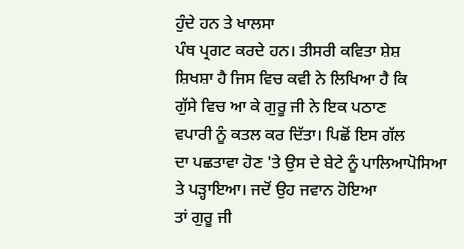ਹੁੰਦੇ ਹਨ ਤੇ ਖਾਲਸਾ
ਪੰਥ ਪ੍ਰਗਟ ਕਰਦੇ ਹਨ। ਤੀਸਰੀ ਕਵਿਤਾ ਸ਼ੇਸ਼
ਸ਼ਿਖਸ਼ਾ ਹੈ ਜਿਸ ਵਿਚ ਕਵੀ ਨੇ ਲਿਖਿਆ ਹੈ ਕਿ
ਗੁੱਸੇ ਵਿਚ ਆ ਕੇ ਗੁਰੂ ਜੀ ਨੇ ਇਕ ਪਠਾਣ
ਵਪਾਰੀ ਨੂੰ ਕਤਲ ਕਰ ਦਿੱਤਾ। ਪਿਛੋਂ ਇਸ ਗੱਲ
ਦਾ ਪਛਤਾਵਾ ਹੋਣ 'ਤੇ ਉਸ ਦੇ ਬੇਟੇ ਨੂੰ ਪਾਲਿਆਪੋਸਿਆ
ਤੇ ਪੜ੍ਹਾਇਆ। ਜਦੋਂ ਉਹ ਜਵਾਨ ਹੋਇਆ
ਤਾਂ ਗੁਰੂ ਜੀ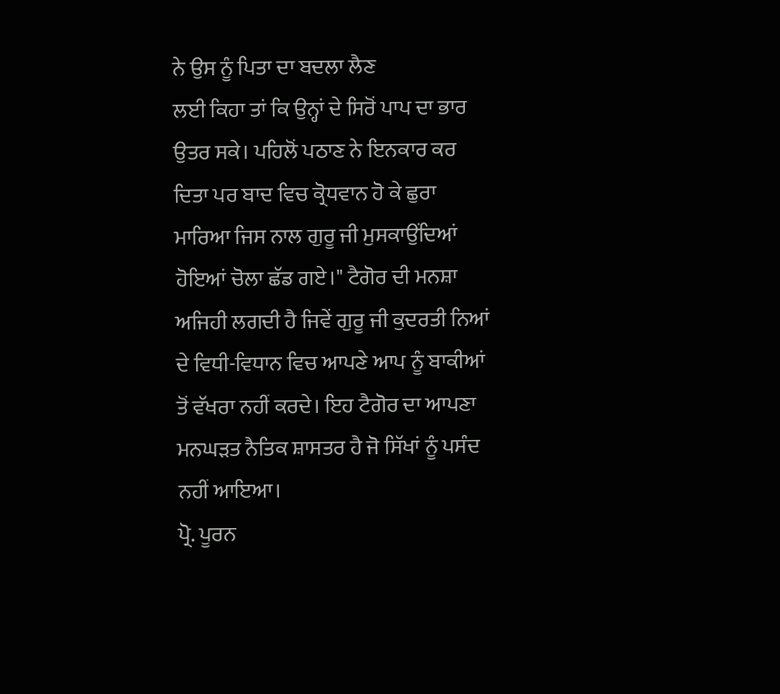ਨੇ ਉਸ ਨੂੰ ਪਿਤਾ ਦਾ ਬਦਲਾ ਲੈਣ
ਲਈ ਕਿਹਾ ਤਾਂ ਕਿ ਉਨ੍ਹਾਂ ਦੇ ਸਿਰੋਂ ਪਾਪ ਦਾ ਭਾਰ
ਉਤਰ ਸਕੇ। ਪਹਿਲੋਂ ਪਠਾਣ ਨੇ ਇਨਕਾਰ ਕਰ
ਦਿਤਾ ਪਰ ਬਾਦ ਵਿਚ ਕ੍ਰੋਧਵਾਨ ਹੋ ਕੇ ਛੁਰਾ
ਮਾਰਿਆ ਜਿਸ ਨਾਲ ਗੁਰੂ ਜੀ ਮੁਸਕਾਉਂਦਿਆਂ
ਹੋਇਆਂ ਚੋਲਾ ਛੱਡ ਗਏ।" ਟੈਗੋਰ ਦੀ ਮਨਸ਼ਾ
ਅਜਿਹੀ ਲਗਦੀ ਹੈ ਜਿਵੇਂ ਗੁਰੂ ਜੀ ਕੁਦਰਤੀ ਨਿਆਂ
ਦੇ ਵਿਧੀ-ਵਿਧਾਨ ਵਿਚ ਆਪਣੇ ਆਪ ਨੂੰ ਬਾਕੀਆਂ
ਤੋਂ ਵੱਖਰਾ ਨਹੀਂ ਕਰਦੇ। ਇਹ ਟੈਗੋਰ ਦਾ ਆਪਣਾ
ਮਨਘੜਤ ਨੈਤਿਕ ਸ਼ਾਸਤਰ ਹੈ ਜੋ ਸਿੱਖਾਂ ਨੂੰ ਪਸੰਦ
ਨਹੀਂ ਆਇਆ।
ਪ੍ਰੋ. ਪੂਰਨ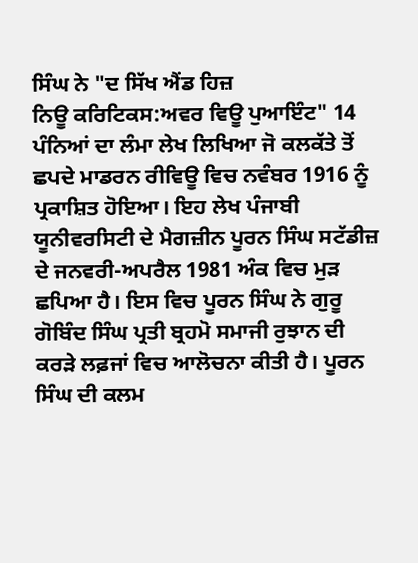ਸਿੰਘ ਨੇ "ਦ ਸਿੱਖ ਐਂਡ ਹਿਜ਼
ਨਿਊ ਕਰਿਟਿਕਸ:ਅਵਰ ਵਿਊ ਪੁਆਇੰਟ" 14
ਪੰਨਿਆਂ ਦਾ ਲੰਮਾ ਲੇਖ ਲਿਖਿਆ ਜੋ ਕਲਕੱਤੇ ਤੋਂ
ਛਪਦੇ ਮਾਡਰਨ ਰੀਵਿਊ ਵਿਚ ਨਵੰਬਰ 1916 ਨੂੰ
ਪ੍ਰਕਾਸ਼ਿਤ ਹੋਇਆ। ਇਹ ਲੇਖ ਪੰਜਾਬੀ
ਯੂਨੀਵਰਸਿਟੀ ਦੇ ਮੈਗਜ਼ੀਨ ਪੂਰਨ ਸਿੰਘ ਸਟੱਡੀਜ਼
ਦੇ ਜਨਵਰੀ-ਅਪਰੈਲ 1981 ਅੰਕ ਵਿਚ ਮੁੜ
ਛਪਿਆ ਹੈ। ਇਸ ਵਿਚ ਪੂਰਨ ਸਿੰਘ ਨੇ ਗੁਰੂ
ਗੋਬਿੰਦ ਸਿੰਘ ਪ੍ਰਤੀ ਬ੍ਰਹਮੋ ਸਮਾਜੀ ਰੁਝਾਨ ਦੀ
ਕਰੜੇ ਲਫ਼ਜਾਂ ਵਿਚ ਆਲੋਚਨਾ ਕੀਤੀ ਹੈ। ਪੂਰਨ
ਸਿੰਘ ਦੀ ਕਲਮ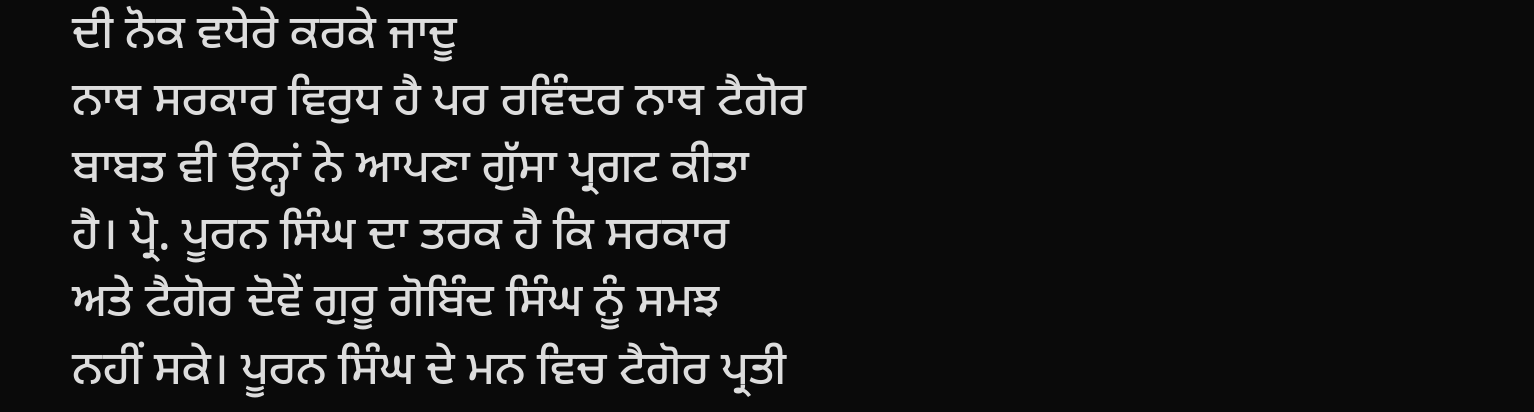ਦੀ ਨੋਕ ਵਧੇਰੇ ਕਰਕੇ ਜਾਦੂ
ਨਾਥ ਸਰਕਾਰ ਵਿਰੁਧ ਹੈ ਪਰ ਰਵਿੰਦਰ ਨਾਥ ਟੈਗੋਰ
ਬਾਬਤ ਵੀ ਉਨ੍ਹਾਂ ਨੇ ਆਪਣਾ ਗੁੱਸਾ ਪ੍ਰਗਟ ਕੀਤਾ
ਹੈ। ਪ੍ਰੋ. ਪੂਰਨ ਸਿੰਘ ਦਾ ਤਰਕ ਹੈ ਕਿ ਸਰਕਾਰ
ਅਤੇ ਟੈਗੋਰ ਦੋਵੇਂ ਗੁਰੂ ਗੋਬਿੰਦ ਸਿੰਘ ਨੂੰ ਸਮਝ
ਨਹੀਂ ਸਕੇ। ਪੂਰਨ ਸਿੰਘ ਦੇ ਮਨ ਵਿਚ ਟੈਗੋਰ ਪ੍ਰਤੀ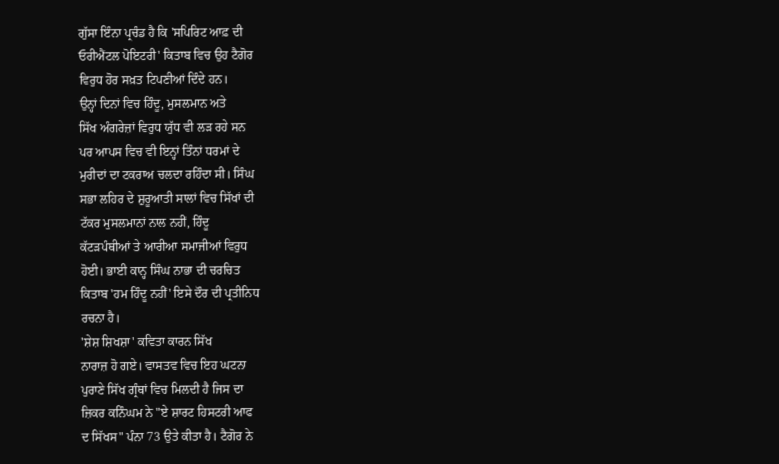ਗੁੱਸਾ ਇੰਨਾ ਪ੍ਰਚੰਡ ਹੈ ਕਿ 'ਸਪਿਰਿਟ ਆਫ਼ ਦੀ
ਓਰੀਐਂਟਲ ਪੋਇਟਰੀ' ਕਿਤਾਬ ਵਿਚ ਉਹ ਟੈਗੋਰ
ਵਿਰੁਧ ਹੋਰ ਸਖ਼ਤ ਟਿਪਣੀਆਂ ਦਿੰਦੇ ਹਨ।
ਉਨ੍ਹਾਂ ਦਿਨਾਂ ਵਿਚ ਹਿੰਦੂ, ਮੁਸਲਮਾਨ ਅਤੇ
ਸਿੱਖ ਅੰਗਰੇਜ਼ਾਂ ਵਿਰੁਧ ਯੁੱਧ ਵੀ ਲੜ ਰਹੇ ਸਨ
ਪਰ ਆਪਸ ਵਿਚ ਵੀ ਇਨ੍ਹਾਂ ਤਿੰਨਾਂ ਧਰਮਾਂ ਦੇ
ਮੁਰੀਦਾਂ ਦਾ ਟਕਰਾਅ ਚਲਦਾ ਰਹਿੰਦਾ ਸੀ। ਸਿੰਘ
ਸਭਾ ਲਹਿਰ ਦੇ ਸ਼ੁਰੂਆਤੀ ਸਾਲਾਂ ਵਿਚ ਸਿੱਖਾਂ ਦੀ
ਟੱਕਰ ਮੁਸਲਮਾਨਾਂ ਨਾਲ ਨਹੀਂ, ਹਿੰਦੂ
ਕੱਟੜਪੰਥੀਆਂ ਤੇ ਆਰੀਆ ਸਮਾਜੀਆਂ ਵਿਰੁਧ
ਹੋਈ। ਭਾਈ ਕਾਨ੍ਹ ਸਿੰਘ ਨਾਭਾ ਦੀ ਚਰਚਿਤ
ਕਿਤਾਬ 'ਹਮ ਹਿੰਦੂ ਨਹੀਂ' ਇਸੇ ਦੌਰ ਦੀ ਪ੍ਰਤੀਨਿਧ
ਰਚਨਾ ਹੈ।
'ਸ਼ੇਸ਼ ਸ਼ਿਖਸ਼ਾ' ਕਵਿਤਾ ਕਾਰਨ ਸਿੱਖ
ਨਾਰਾਜ਼ ਹੋ ਗਏ। ਵਾਸਤਵ ਵਿਚ ਇਹ ਘਟਨਾ
ਪੁਰਾਣੇ ਸਿੱਖ ਗ੍ਰੰਥਾਂ ਵਿਚ ਮਿਲਦੀ ਹੈ ਜਿਸ ਦਾ
ਜ਼ਿਕਰ ਕਨਿੰਘਮ ਨੇ "ਏ ਸ਼ਾਰਟ ਹਿਸਟਰੀ ਆਫ
ਦ ਸਿੱਖਸ" ਪੰਨਾ 73 ਉਤੇ ਕੀਤਾ ਹੈ। ਟੈਗੋਰ ਨੇ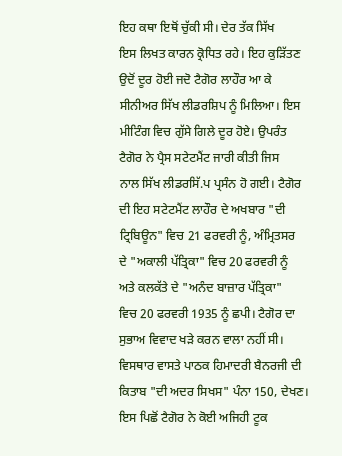ਇਹ ਕਥਾ ਇਥੋਂ ਚੁੱਕੀ ਸੀ। ਦੇਰ ਤੱਕ ਸਿੱਖ
ਇਸ ਲਿਖਤ ਕਾਰਨ ਕ੍ਰੋਧਿਤ ਰਹੇ। ਇਹ ਕੁੜਿੱਤਣ
ਉਦੋਂ ਦੂਰ ਹੋਈ ਜਦੋ ਟੈਗੋਰ ਲਾਹੌਰ ਆ ਕੇ
ਸੀਨੀਅਰ ਸਿੱਖ ਲੀਡਰਸ਼ਿਪ ਨੂੰ ਮਿਲਿਆ। ਇਸ
ਮੀਟਿੰਗ ਵਿਚ ਗੁੱਸੇ ਗਿਲੇ ਦੂਰ ਹੋਏ। ਉਪਰੰਤ
ਟੈਗੋਰ ਨੇ ਪ੍ਰੈਸ ਸਟੇਟਮੈਂਟ ਜਾਰੀ ਕੀਤੀ ਜਿਸ
ਨਾਲ ਸਿੱਖ ਲੀਡਰਸਿੱ.ਪ ਪ੍ਰਸੰਨ ਹੋ ਗਈ। ਟੈਗੋਰ
ਦੀ ਇਹ ਸਟੇਟਮੈਂਟ ਲਾਹੌਰ ਦੇ ਅਖਬਾਰ "ਦੀ
ਟ੍ਰਿਬਿਊਨ" ਵਿਚ 21 ਫਰਵਰੀ ਨੂੰ, ਅੰਮ੍ਰਿਤਸਰ
ਦੇ "ਅਕਾਲੀ ਪੱਤ੍ਰਿਕਾ" ਵਿਚ 20 ਫਰਵਰੀ ਨੂੰ
ਅਤੇ ਕਲਕੱਤੇ ਦੇ "ਅਨੰਦ ਬਾਜ਼ਾਰ ਪੱਤ੍ਰਿਕਾ"
ਵਿਚ 20 ਫਰਵਰੀ 1935 ਨੂੰ ਛਪੀ। ਟੈਗੋਰ ਦਾ
ਸੁਭਾਅ ਵਿਵਾਦ ਖੜੇ ਕਰਨ ਵਾਲਾ ਨਹੀਂ ਸੀ।
ਵਿਸਥਾਰ ਵਾਸਤੇ ਪਾਠਕ ਹਿਮਾਦਰੀ ਬੈਨਰਜੀ ਦੀ
ਕਿਤਾਬ "ਦੀ ਅਦਰ ਸਿਖਸ" ਪੰਨਾ 150, ਦੇਖਣ।
ਇਸ ਪਿਛੋਂ ਟੈਗੋਰ ਨੇ ਕੋਈ ਅਜਿਹੀ ਟੂਕ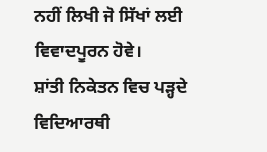ਨਹੀਂ ਲਿਖੀ ਜੋ ਸਿੱਖਾਂ ਲਈ ਵਿਵਾਦਪੂਰਨ ਹੋਵੇ।
ਸ਼ਾਂਤੀ ਨਿਕੇਤਨ ਵਿਚ ਪੜ੍ਹਦੇ ਵਿਦਿਆਰਥੀ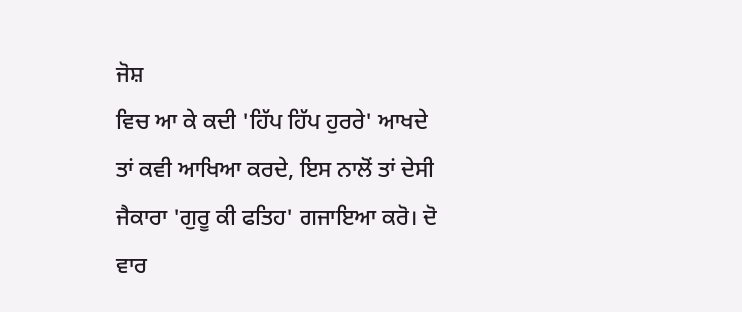ਜੋਸ਼
ਵਿਚ ਆ ਕੇ ਕਦੀ 'ਹਿੱਪ ਹਿੱਪ ਹੁਰਰੇ' ਆਖਦੇ
ਤਾਂ ਕਵੀ ਆਖਿਆ ਕਰਦੇ, ਇਸ ਨਾਲੋਂ ਤਾਂ ਦੇਸੀ
ਜੈਕਾਰਾ 'ਗੁਰੂ ਕੀ ਫਤਿਹ' ਗਜਾਇਆ ਕਰੋ। ਦੋ
ਵਾਰ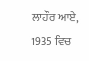ਲਾਹੌਰ ਆਏ, 1935 ਵਿਚ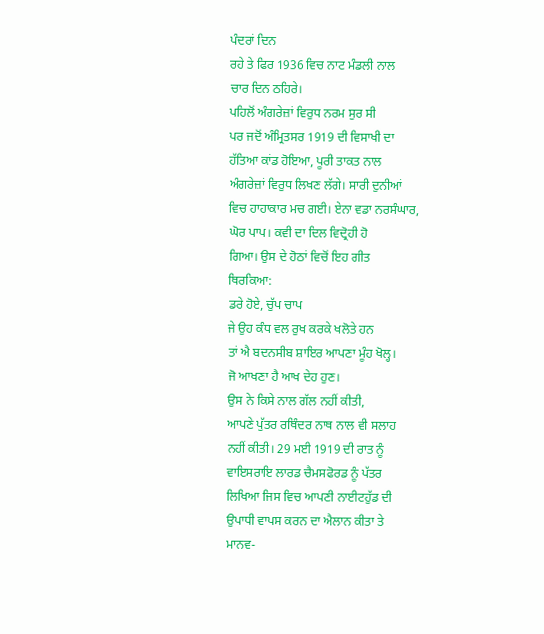ਪੰਦਰਾਂ ਦਿਨ
ਰਹੇ ਤੇ ਫਿਰ 1936 ਵਿਚ ਨਾਟ ਮੰਡਲੀ ਨਾਲ
ਚਾਰ ਦਿਨ ਠਹਿਰੇ।
ਪਹਿਲੋਂ ਅੰਗਰੇਜ਼ਾਂ ਵਿਰੁਧ ਨਰਮ ਸੁਰ ਸੀ
ਪਰ ਜਦੋਂ ਅੰਮ੍ਰਿਤਸਰ 1919 ਦੀ ਵਿਸਾਖੀ ਦਾ
ਹੱਤਿਆ ਕਾਂਡ ਹੋਇਆ, ਪੂਰੀ ਤਾਕਤ ਨਾਲ
ਅੰਗਰੇਜ਼ਾਂ ਵਿਰੁਧ ਲਿਖਣ ਲੱਗੇ। ਸਾਰੀ ਦੁਨੀਆਂ
ਵਿਚ ਹਾਹਾਕਾਰ ਮਚ ਗਈ। ਏਨਾ ਵਡਾ ਨਰਸੰਘਾਰ,
ਘੋਰ ਪਾਪ। ਕਵੀ ਦਾ ਦਿਲ ਵਿਦ੍ਰੋਹੀ ਹੋ
ਗਿਆ। ਉਸ ਦੇ ਹੋਠਾਂ ਵਿਚੋਂ ਇਹ ਗੀਤ
ਥਿਰਕਿਆ:
ਡਰੇ ਹੋਏ, ਚੁੱਪ ਚਾਪ
ਜੇ ਉਹ ਕੰਧ ਵਲ ਰੁਖ ਕਰਕੇ ਖਲੋਤੇ ਹਨ
ਤਾਂ ਐ ਬਦਨਸੀਬ ਸ਼ਾਇਰ ਆਪਣਾ ਮੂੰਹ ਖੋਲ੍ਹ।
ਜੋ ਆਖਣਾ ਹੈ ਆਖ ਦੇਹ ਹੁਣ।
ਉਸ ਨੇ ਕਿਸੇ ਨਾਲ ਗੱਲ ਨਹੀਂ ਕੀਤੀ,
ਆਪਣੇ ਪੁੱਤਰ ਰਥਿੰਦਰ ਨਾਥ ਨਾਲ ਵੀ ਸਲਾਹ
ਨਹੀਂ ਕੀਤੀ। 29 ਮਈ 1919 ਦੀ ਰਾਤ ਨੂੰ
ਵਾਇਸਰਾਇ ਲਾਰਡ ਚੈਮਸਫੋਰਡ ਨੂੰ ਪੱਤਰ
ਲਿਖਿਆ ਜਿਸ ਵਿਚ ਆਪਣੀ ਨਾਈਟਹੁੱਡ ਦੀ
ਉਪਾਧੀ ਵਾਪਸ ਕਰਨ ਦਾ ਐਲਾਨ ਕੀਤਾ ਤੇ
ਮਾਨਵ-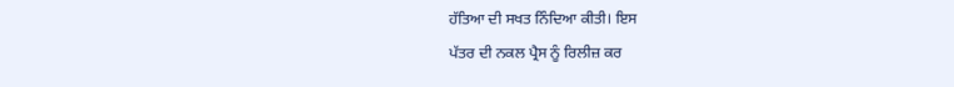ਹੱਤਿਆ ਦੀ ਸਖਤ ਨਿੰਦਿਆ ਕੀਤੀ। ਇਸ
ਪੱਤਰ ਦੀ ਨਕਲ ਪ੍ਰੈਸ ਨੂੰ ਰਿਲੀਜ਼ ਕਰ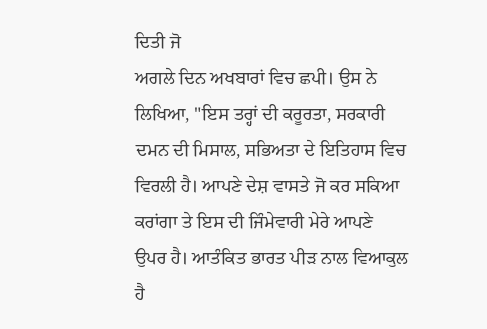ਦਿਤੀ ਜੋ
ਅਗਲੇ ਦਿਨ ਅਖਬਾਰਾਂ ਵਿਚ ਛਪੀ। ਉਸ ਨੇ
ਲਿਖਿਆ, "ਇਸ ਤਰ੍ਹਾਂ ਦੀ ਕਰੂਰਤਾ, ਸਰਕਾਰੀ
ਦਮਨ ਦੀ ਮਿਸਾਲ, ਸਭਿਅਤਾ ਦੇ ਇਤਿਹਾਸ ਵਿਚ
ਵਿਰਲੀ ਹੈ। ਆਪਣੇ ਦੇਸ਼ ਵਾਸਤੇ ਜੋ ਕਰ ਸਕਿਆ
ਕਰਾਂਗਾ ਤੇ ਇਸ ਦੀ ਜਿੰਮੇਵਾਰੀ ਮੇਰੇ ਆਪਣੇ
ਉਪਰ ਹੈ। ਆਤੰਕਿਤ ਭਾਰਤ ਪੀੜ ਨਾਲ ਵਿਆਕੁਲ
ਹੈ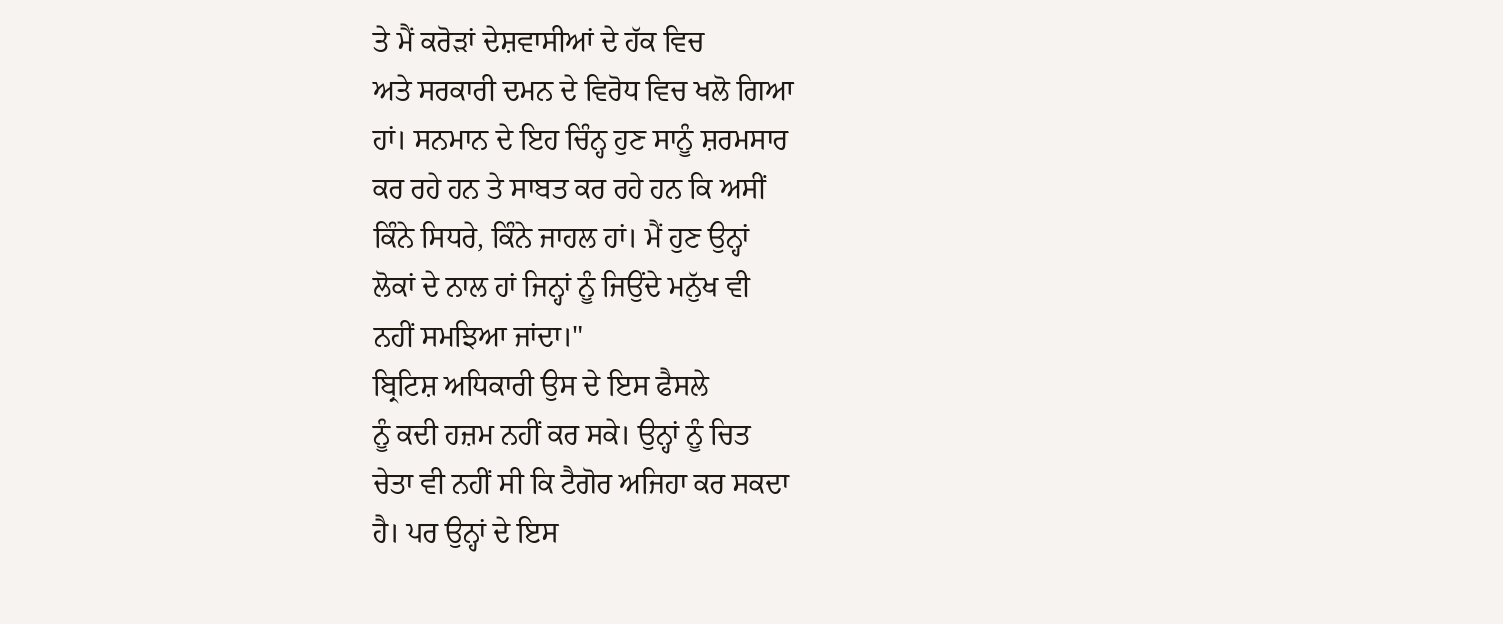ਤੇ ਮੈਂ ਕਰੋੜਾਂ ਦੇਸ਼ਵਾਸੀਆਂ ਦੇ ਹੱਕ ਵਿਚ
ਅਤੇ ਸਰਕਾਰੀ ਦਮਨ ਦੇ ਵਿਰੋਧ ਵਿਚ ਖਲੋ ਗਿਆ
ਹਾਂ। ਸਨਮਾਨ ਦੇ ਇਹ ਚਿੰਨ੍ਹ ਹੁਣ ਸਾਨੂੰ ਸ਼ਰਮਸਾਰ
ਕਰ ਰਹੇ ਹਨ ਤੇ ਸਾਬਤ ਕਰ ਰਹੇ ਹਨ ਕਿ ਅਸੀਂ
ਕਿੰਨੇ ਸਿਧਰੇ, ਕਿੰਨੇ ਜਾਹਲ ਹਾਂ। ਮੈਂ ਹੁਣ ਉਨ੍ਹਾਂ
ਲੋਕਾਂ ਦੇ ਨਾਲ ਹਾਂ ਜਿਨ੍ਹਾਂ ਨੂੰ ਜਿਉਂਦੇ ਮਨੁੱਖ ਵੀ
ਨਹੀਂ ਸਮਝਿਆ ਜਾਂਦਾ।"
ਬ੍ਰਿਟਿਸ਼ ਅਧਿਕਾਰੀ ਉਸ ਦੇ ਇਸ ਫੈਸਲੇ
ਨੂੰ ਕਦੀ ਹਜ਼ਮ ਨਹੀਂ ਕਰ ਸਕੇ। ਉਨ੍ਹਾਂ ਨੂੰ ਚਿਤ
ਚੇਤਾ ਵੀ ਨਹੀਂ ਸੀ ਕਿ ਟੈਗੋਰ ਅਜਿਹਾ ਕਰ ਸਕਦਾ
ਹੈ। ਪਰ ਉਨ੍ਹਾਂ ਦੇ ਇਸ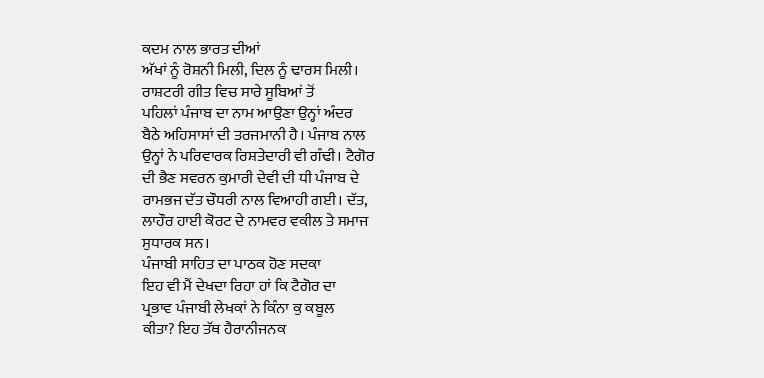ਕਦਮ ਨਾਲ ਭਾਰਤ ਦੀਆਂ
ਅੱਖਾਂ ਨੂੰ ਰੋਸ਼ਨੀ ਮਿਲੀ, ਦਿਲ ਨੂੰ ਢਾਰਸ ਮਿਲੀ।
ਰਾਸ਼ਟਰੀ ਗੀਤ ਵਿਚ ਸਾਰੇ ਸੂਬਿਆਂ ਤੋਂ
ਪਹਿਲਾਂ ਪੰਜਾਬ ਦਾ ਨਾਮ ਆਉਣਾ ਉਨ੍ਹਾਂ ਅੰਦਰ
ਬੈਠੇ ਅਹਿਸਾਸਾਂ ਦੀ ਤਰਜਮਾਨੀ ਹੈ। ਪੰਜਾਬ ਨਾਲ
ਉਨ੍ਹਾਂ ਨੇ ਪਰਿਵਾਰਕ ਰਿਸ਼ਤੇਦਾਰੀ ਵੀ ਗੰਢੀ। ਟੈਗੋਰ
ਦੀ ਭੈਣ ਸਵਰਨ ਕੁਮਾਰੀ ਦੇਵੀ ਦੀ ਧੀ ਪੰਜਾਬ ਦੇ
ਰਾਮਭਜ ਦੱਤ ਚੌਧਰੀ ਨਾਲ ਵਿਆਹੀ ਗਈ। ਦੱਤ,
ਲਾਹੌਰ ਹਾਈ ਕੋਰਟ ਦੇ ਨਾਮਵਰ ਵਕੀਲ ਤੇ ਸਮਾਜ
ਸੁਧਾਰਕ ਸਨ।
ਪੰਜਾਬੀ ਸਾਹਿਤ ਦਾ ਪਾਠਕ ਹੋਣ ਸਦਕਾ
ਇਹ ਵੀ ਮੈਂ ਦੇਖਦਾ ਰਿਹਾ ਹਾਂ ਕਿ ਟੈਗੋਰ ਦਾ
ਪ੍ਰਭਾਵ ਪੰਜਾਬੀ ਲੇਖਕਾਂ ਨੇ ਕਿੰਨਾ ਕੁ ਕਬੂਲ
ਕੀਤਾ? ਇਹ ਤੱਥ ਹੈਰਾਨੀਜਨਕ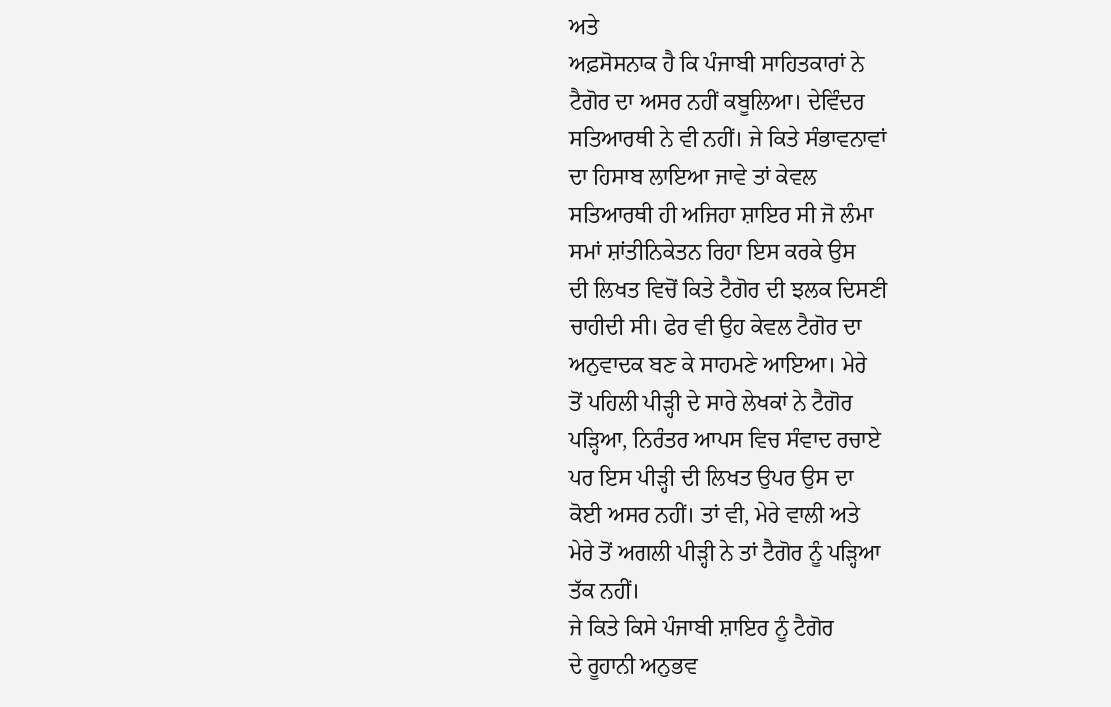ਅਤੇ
ਅਫ਼ਸੋਸਨਾਕ ਹੈ ਕਿ ਪੰਜਾਬੀ ਸਾਹਿਤਕਾਰਾਂ ਨੇ
ਟੈਗੋਰ ਦਾ ਅਸਰ ਨਹੀਂ ਕਬੂਲਿਆ। ਦੇਵਿੰਦਰ
ਸਤਿਆਰਥੀ ਨੇ ਵੀ ਨਹੀਂ। ਜੇ ਕਿਤੇ ਸੰਭਾਵਨਾਵਾਂ
ਦਾ ਹਿਸਾਬ ਲਾਇਆ ਜਾਵੇ ਤਾਂ ਕੇਵਲ
ਸਤਿਆਰਥੀ ਹੀ ਅਜਿਹਾ ਸ਼ਾਇਰ ਸੀ ਜੋ ਲੰਮਾ
ਸਮਾਂ ਸ਼ਾਂਤੀਨਿਕੇਤਨ ਰਿਹਾ ਇਸ ਕਰਕੇ ਉਸ
ਦੀ ਲਿਖਤ ਵਿਚੋਂ ਕਿਤੇ ਟੈਗੋਰ ਦੀ ਝਲਕ ਦਿਸਣੀ
ਚਾਹੀਦੀ ਸੀ। ਫੇਰ ਵੀ ਉਹ ਕੇਵਲ ਟੈਗੋਰ ਦਾ
ਅਨੁਵਾਦਕ ਬਣ ਕੇ ਸਾਹਮਣੇ ਆਇਆ। ਮੇਰੇ
ਤੋਂ ਪਹਿਲੀ ਪੀੜ੍ਹੀ ਦੇ ਸਾਰੇ ਲੇਖਕਾਂ ਨੇ ਟੈਗੋਰ
ਪੜ੍ਹਿਆ, ਨਿਰੰਤਰ ਆਪਸ ਵਿਚ ਸੰਵਾਦ ਰਚਾਏ
ਪਰ ਇਸ ਪੀੜ੍ਹੀ ਦੀ ਲਿਖਤ ਉਪਰ ਉਸ ਦਾ
ਕੋਈ ਅਸਰ ਨਹੀਂ। ਤਾਂ ਵੀ, ਮੇਰੇ ਵਾਲੀ ਅਤੇ
ਮੇਰੇ ਤੋਂ ਅਗਲੀ ਪੀੜ੍ਹੀ ਨੇ ਤਾਂ ਟੈਗੋਰ ਨੂੰ ਪੜ੍ਹਿਆ
ਤੱਕ ਨਹੀਂ।
ਜੇ ਕਿਤੇ ਕਿਸੇ ਪੰਜਾਬੀ ਸ਼ਾਇਰ ਨੂੰ ਟੈਗੋਰ
ਦੇ ਰੂਹਾਨੀ ਅਨੁਭਵ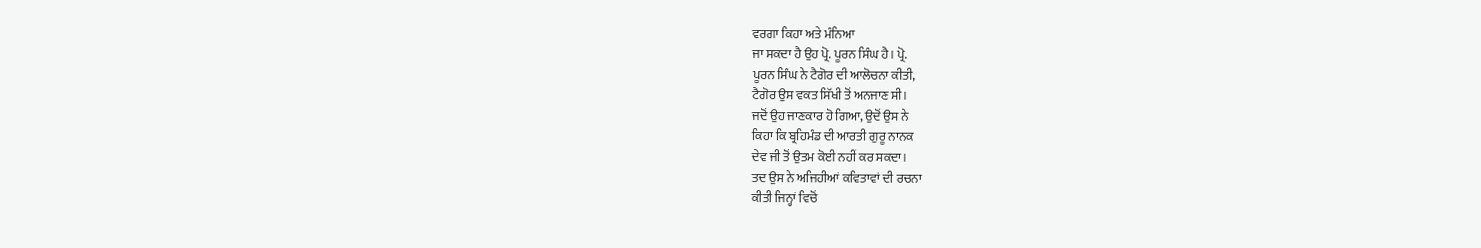ਵਰਗਾ ਕਿਹਾ ਅਤੇ ਮੰਨਿਆ
ਜਾ ਸਕਦਾ ਹੈ ਉਹ ਪ੍ਰੋ. ਪੂਰਨ ਸਿੰਘ ਹੈ। ਪ੍ਰੋ.
ਪੂਰਨ ਸਿੰਘ ਨੇ ਟੈਗੋਰ ਦੀ ਆਲੋਚਨਾ ਕੀਤੀ,
ਟੈਗੋਰ ਉਸ ਵਕਤ ਸਿੱਖੀ ਤੋਂ ਅਨਜਾਣ ਸੀ।
ਜਦੋਂ ਉਹ ਜਾਣਕਾਰ ਹੋ ਗਿਆ, ਉਦੋਂ ਉਸ ਨੇ
ਕਿਹਾ ਕਿ ਬ੍ਰਹਿਮੰਡ ਦੀ ਆਰਤੀ ਗੁਰੂ ਨਾਨਕ
ਦੇਵ ਜੀ ਤੋਂ ਉਤਮ ਕੋਈ ਨਹੀਂ ਕਰ ਸਕਦਾ।
ਤਦ ਉਸ ਨੇ ਅਜਿਹੀਆਂ ਕਵਿਤਾਵਾਂ ਦੀ ਰਚਨਾ
ਕੀਤੀ ਜਿਨ੍ਹਾਂ ਵਿਚੋਂ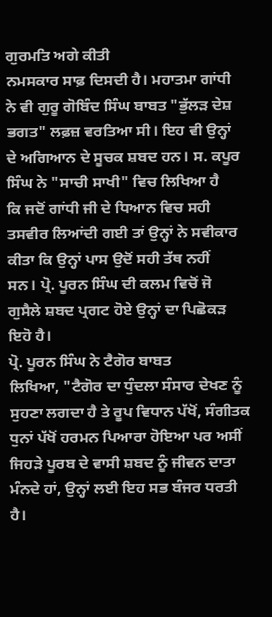ਗੁਰਮਤਿ ਅਗੇ ਕੀਤੀ
ਨਮਸਕਾਰ ਸਾਫ਼ ਦਿਸਦੀ ਹੈ। ਮਹਾਤਮਾ ਗਾਂਧੀ
ਨੇ ਵੀ ਗੁਰੂ ਗੋਬਿੰਦ ਸਿੰਘ ਬਾਬਤ "ਭੁੱਲੜ ਦੇਸ਼
ਭਗਤ" ਲਫ਼ਜ਼ ਵਰਤਿਆ ਸੀ। ਇਹ ਵੀ ਉਨ੍ਹਾਂ
ਦੇ ਅਗਿਆਨ ਦੇ ਸੂਚਕ ਸ਼ਬਦ ਹਨ। ਸ. ਕਪੂਰ
ਸਿੰਘ ਨੇ "ਸਾਚੀ ਸਾਖੀ" ਵਿਚ ਲਿਖਿਆ ਹੈ
ਕਿ ਜਦੋਂ ਗਾਂਧੀ ਜੀ ਦੇ ਧਿਆਨ ਵਿਚ ਸਹੀ
ਤਸਵੀਰ ਲਿਆਂਦੀ ਗਈ ਤਾਂ ਉਨ੍ਹਾਂ ਨੇ ਸਵੀਕਾਰ
ਕੀਤਾ ਕਿ ਉਨ੍ਹਾਂ ਪਾਸ ਉਦੋਂ ਸਹੀ ਤੱਥ ਨਹੀਂ
ਸਨ। ਪ੍ਰੋ. ਪੂਰਨ ਸਿੰਘ ਦੀ ਕਲਮ ਵਿਚੋਂ ਜੋ
ਗੁਸੈਲੇ ਸ਼ਬਦ ਪ੍ਰਗਟ ਹੋਏ ਉਨ੍ਹਾਂ ਦਾ ਪਿਛੋਕੜ
ਇਹੋ ਹੈ।
ਪ੍ਰੋ. ਪੂਰਨ ਸਿੰਘ ਨੇ ਟੈਗੋਰ ਬਾਬਤ
ਲਿਖਿਆ, "ਟੈਗੋਰ ਦਾ ਧੁੰਦਲਾ ਸੰਸਾਰ ਦੇਖਣ ਨੂੰ
ਸੁਹਣਾ ਲਗਦਾ ਹੈ ਤੇ ਰੂਪ ਵਿਧਾਨ ਪੱਖੋਂ, ਸੰਗੀਤਕ
ਧੁਨਾਂ ਪੱਖੋਂ ਹਰਮਨ ਪਿਆਰਾ ਹੋਇਆ ਪਰ ਅਸੀਂ
ਜਿਹੜੇ ਪੂਰਬ ਦੇ ਵਾਸੀ ਸ਼ਬਦ ਨੂੰ ਜੀਵਨ ਦਾਤਾ
ਮੰਨਦੇ ਹਾਂ, ਉਨ੍ਹਾਂ ਲਈ ਇਹ ਸਭ ਬੰਜਰ ਧਰਤੀ
ਹੈ।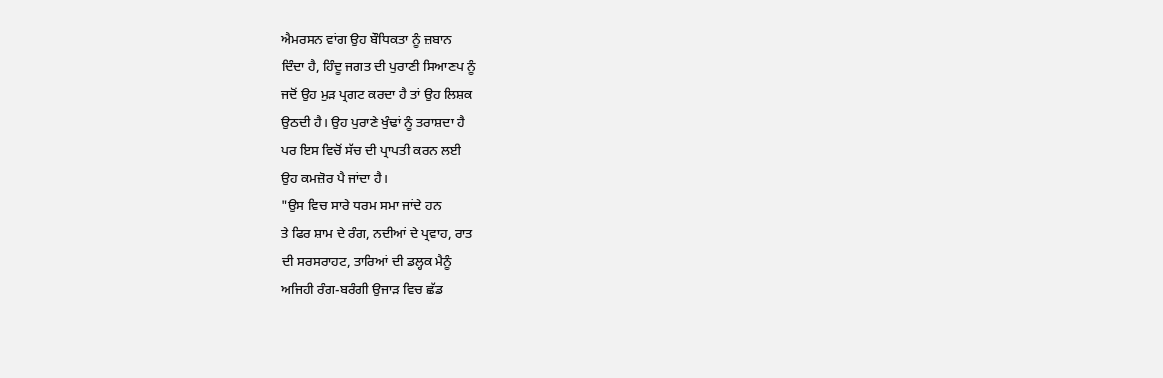ਐਮਰਸਨ ਵਾਂਗ ਉਹ ਬੌਧਿਕਤਾ ਨੂੰ ਜ਼ਬਾਨ
ਦਿੰਦਾ ਹੈ, ਹਿੰਦੂ ਜਗਤ ਦੀ ਪੁਰਾਣੀ ਸਿਆਣਪ ਨੂੰ
ਜਦੋਂ ਉਹ ਮੁੜ ਪ੍ਰਗਟ ਕਰਦਾ ਹੈ ਤਾਂ ਉਹ ਲਿਸ਼ਕ
ਉਠਦੀ ਹੈ। ਉਹ ਪੁਰਾਣੇ ਖੁੰਢਾਂ ਨੂੰ ਤਰਾਸ਼ਦਾ ਹੈ
ਪਰ ਇਸ ਵਿਚੋਂ ਸੱਚ ਦੀ ਪ੍ਰਾਪਤੀ ਕਰਨ ਲਈ
ਉਹ ਕਮਜ਼ੋਰ ਪੈ ਜਾਂਦਾ ਹੈ।
"ਉਸ ਵਿਚ ਸਾਰੇ ਧਰਮ ਸਮਾ ਜਾਂਦੇ ਹਨ
ਤੇ ਫਿਰ ਸ਼ਾਮ ਦੇ ਰੰਗ, ਨਦੀਆਂ ਦੇ ਪ੍ਰਵਾਹ, ਰਾਤ
ਦੀ ਸਰਸਰਾਹਟ, ਤਾਰਿਆਂ ਦੀ ਡਲ੍ਹਕ ਮੈਨੂੰ
ਅਜਿਹੀ ਰੰਗ-ਬਰੰਗੀ ਉਜਾੜ ਵਿਚ ਛੱਡ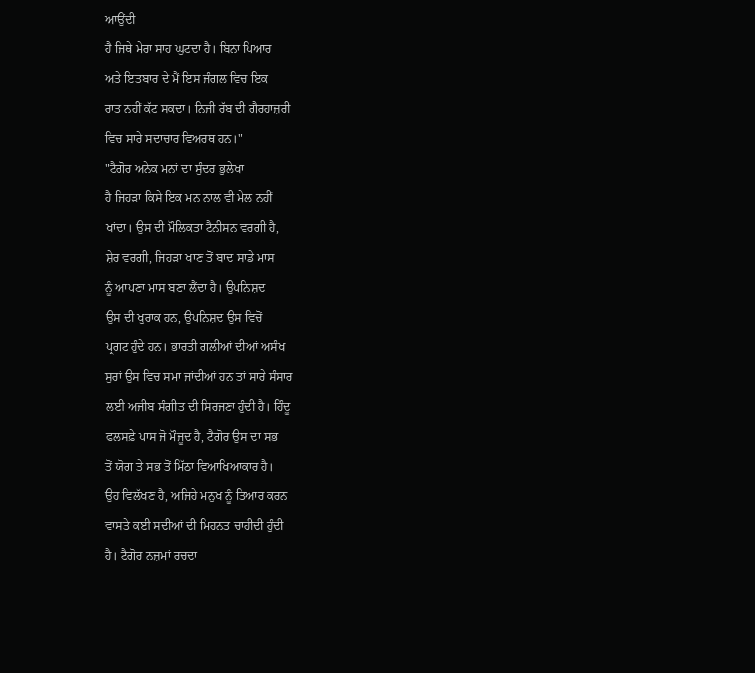ਆਉਂਦੀ
ਹੈ ਜਿਥੇ ਮੇਰਾ ਸਾਹ ਘੁਟਦਾ ਹੈ। ਬਿਨਾ ਪਿਆਰ
ਅਤੇ ਇਤਬਾਰ ਦੇ ਮੈਂ ਇਸ ਜੰਗਲ ਵਿਚ ਇਕ
ਰਾਤ ਨਹੀਂ ਕੱਟ ਸਕਦਾ। ਨਿਜੀ ਰੱਬ ਦੀ ਗੈਰਹਾਜ਼ਰੀ
ਵਿਚ ਸਾਰੇ ਸਦਾਚਾਰ ਵਿਅਰਥ ਹਨ।"
"ਟੈਗੋਰ ਅਨੇਕ ਮਨਾਂ ਦਾ ਸੁੰਦਰ ਭੁਲੇਖਾ
ਹੈ ਜਿਹੜਾ ਕਿਸੇ ਇਕ ਮਨ ਨਾਲ ਵੀ ਮੇਲ ਨਹੀਂ
ਖਾਂਦਾ। ਉਸ ਦੀ ਮੌਲਿਕਤਾ ਟੈਨੀਸਨ ਵਰਗੀ ਹੈ,
ਸ਼ੇਰ ਵਰਗੀ, ਜਿਹੜਾ ਖਾਣ ਤੋਂ ਬਾਦ ਸਾਡੇ ਮਾਸ
ਨੂੰ ਆਪਣਾ ਮਾਸ ਬਣਾ ਲੈਂਦਾ ਹੈ। ਉਪਨਿਸ਼ਦ
ਉਸ ਦੀ ਖੁਰਾਕ ਹਨ, ਉਪਨਿਸ਼ਦ ਉਸ ਵਿਚੋਂ
ਪ੍ਰਗਟ ਹੁੰਦੇ ਹਨ। ਭਾਰਤੀ ਗਲੀਆਂ ਦੀਆਂ ਅਸੰਖ
ਸੁਰਾਂ ਉਸ ਵਿਚ ਸਮਾ ਜਾਂਦੀਆਂ ਹਨ ਤਾਂ ਸਾਰੇ ਸੰਸਾਰ
ਲਈ ਅਜੀਬ ਸੰਗੀਤ ਦੀ ਸਿਰਜਣਾ ਹੁੰਦੀ ਹੈ। ਹਿੰਦੂ
ਫਲਸਫ਼ੇ ਪਾਸ ਜੋ ਮੌਜੂਦ ਹੈ, ਟੈਗੋਰ ਉਸ ਦਾ ਸਭ
ਤੋਂ ਯੋਗ ਤੇ ਸਭ ਤੋਂ ਮਿੱਠਾ ਵਿਆਖਿਆਕਾਰ ਹੈ।
ਉਹ ਵਿਲੱਖਣ ਹੈ, ਅਜਿਹੇ ਮਨੁਖ ਨੂੰ ਤਿਆਰ ਕਰਨ
ਵਾਸਤੇ ਕਈ ਸਦੀਆਂ ਦੀ ਮਿਹਨਤ ਚਾਹੀਦੀ ਹੁੰਦੀ
ਹੈ। ਟੈਗੋਰ ਨਜ਼ਮਾਂ ਰਚਦਾ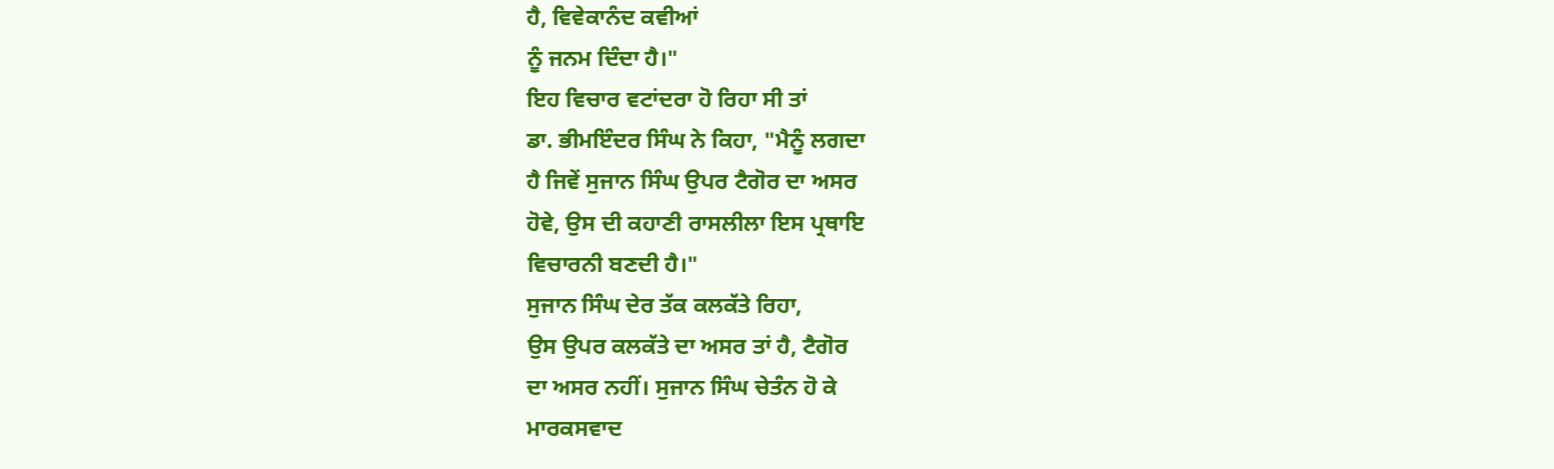ਹੈ, ਵਿਵੇਕਾਨੰਦ ਕਵੀਆਂ
ਨੂੰ ਜਨਮ ਦਿੰਦਾ ਹੈ।"
ਇਹ ਵਿਚਾਰ ਵਟਾਂਦਰਾ ਹੋ ਰਿਹਾ ਸੀ ਤਾਂ
ਡਾ. ਭੀਮਇੰਦਰ ਸਿੰਘ ਨੇ ਕਿਹਾ, "ਮੈਨੂੰ ਲਗਦਾ
ਹੈ ਜਿਵੇਂ ਸੁਜਾਨ ਸਿੰਘ ਉਪਰ ਟੈਗੋਰ ਦਾ ਅਸਰ
ਹੋਵੇ, ਉਸ ਦੀ ਕਹਾਣੀ ਰਾਸਲੀਲਾ ਇਸ ਪ੍ਰਥਾਇ
ਵਿਚਾਰਨੀ ਬਣਦੀ ਹੈ।"
ਸੁਜਾਨ ਸਿੰਘ ਦੇਰ ਤੱਕ ਕਲਕੱਤੇ ਰਿਹਾ,
ਉਸ ਉਪਰ ਕਲਕੱਤੇ ਦਾ ਅਸਰ ਤਾਂ ਹੈ, ਟੈਗੋਰ
ਦਾ ਅਸਰ ਨਹੀਂ। ਸੁਜਾਨ ਸਿੰਘ ਚੇਤੰਨ ਹੋ ਕੇ
ਮਾਰਕਸਵਾਦ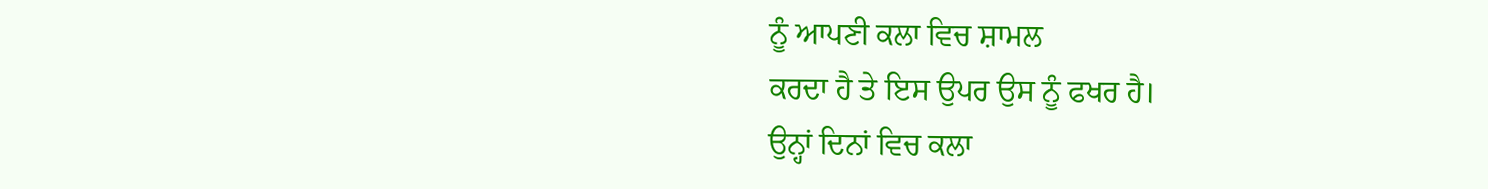ਨੂੰ ਆਪਣੀ ਕਲਾ ਵਿਚ ਸ਼ਾਮਲ
ਕਰਦਾ ਹੈ ਤੇ ਇਸ ਉਪਰ ਉਸ ਨੂੰ ਫਖਰ ਹੈ।
ਉਨ੍ਹਾਂ ਦਿਨਾਂ ਵਿਚ ਕਲਾ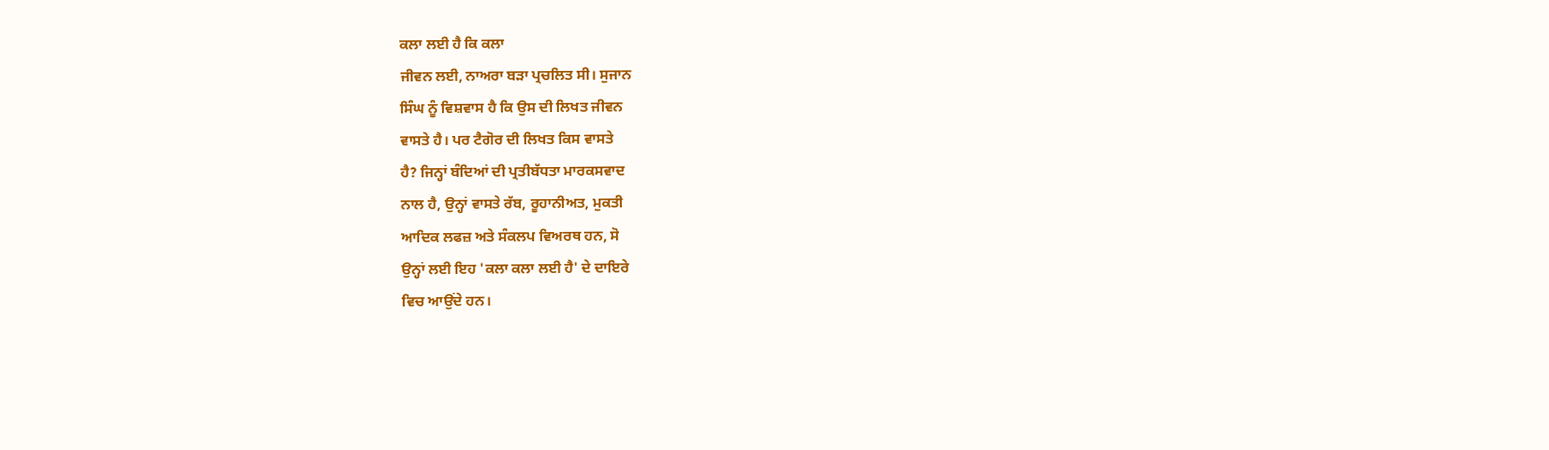ਕਲਾ ਲਈ ਹੈ ਕਿ ਕਲਾ
ਜੀਵਨ ਲਈ, ਨਾਅਰਾ ਬੜਾ ਪ੍ਰਚਲਿਤ ਸੀ। ਸੁਜਾਨ
ਸਿੰਘ ਨੂੰ ਵਿਸ਼ਵਾਸ ਹੈ ਕਿ ਉਸ ਦੀ ਲਿਖਤ ਜੀਵਨ
ਵਾਸਤੇ ਹੈ। ਪਰ ਟੈਗੋਰ ਦੀ ਲਿਖਤ ਕਿਸ ਵਾਸਤੇ
ਹੈ? ਜਿਨ੍ਹਾਂ ਬੰਦਿਆਂ ਦੀ ਪ੍ਰਤੀਬੱਧਤਾ ਮਾਰਕਸਵਾਦ
ਨਾਲ ਹੈ, ਉਨ੍ਹਾਂ ਵਾਸਤੇ ਰੱਬ, ਰੂਹਾਨੀਅਤ, ਮੁਕਤੀ
ਆਦਿਕ ਲਫਜ਼ ਅਤੇ ਸੰਕਲਪ ਵਿਅਰਥ ਹਨ, ਸੋ
ਉਨ੍ਹਾਂ ਲਈ ਇਹ 'ਕਲਾ ਕਲਾ ਲਈ ਹੈ' ਦੇ ਦਾਇਰੇ
ਵਿਚ ਆਉਂਦੇ ਹਨ।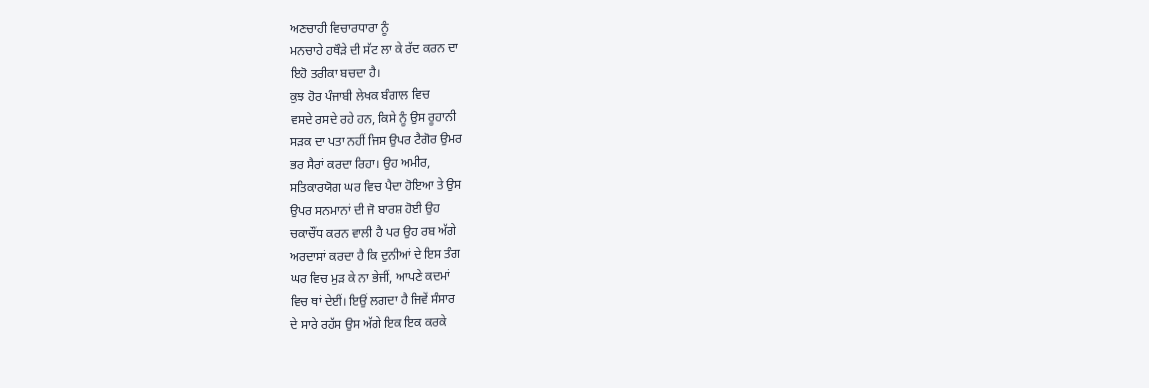ਅਣਚਾਹੀ ਵਿਚਾਰਧਾਰਾ ਨੂੰ
ਮਨਚਾਹੇ ਹਥੌੜੇ ਦੀ ਸੱਟ ਲਾ ਕੇ ਰੱਦ ਕਰਨ ਦਾ
ਇਹੋ ਤਰੀਕਾ ਬਚਦਾ ਹੈ।
ਕੁਝ ਹੋਰ ਪੰਜਾਬੀ ਲੇਖਕ ਬੰਗਾਲ ਵਿਚ
ਵਸਦੇ ਰਸਦੇ ਰਹੇ ਹਨ, ਕਿਸੇ ਨੂੰ ਉਸ ਰੂਹਾਨੀ
ਸੜਕ ਦਾ ਪਤਾ ਨਹੀਂ ਜਿਸ ਉਪਰ ਟੈਗੋਰ ਉਮਰ
ਭਰ ਸੈਰਾਂ ਕਰਦਾ ਰਿਹਾ। ਉਹ ਅਮੀਰ,
ਸਤਿਕਾਰਯੋਗ ਘਰ ਵਿਚ ਪੈਦਾ ਹੋਇਆ ਤੇ ਉਸ
ਉਪਰ ਸਨਮਾਨਾਂ ਦੀ ਜੋ ਬਾਰਸ਼ ਹੋਈ ਉਹ
ਚਕਾਚੌਂਧ ਕਰਨ ਵਾਲੀ ਹੈ ਪਰ ਉਹ ਰਬ ਅੱਗੇ
ਅਰਦਾਸਾਂ ਕਰਦਾ ਹੈ ਕਿ ਦੁਨੀਆਂ ਦੇ ਇਸ ਤੰਗ
ਘਰ ਵਿਚ ਮੁੜ ਕੇ ਨਾ ਭੇਜੀਂ, ਆਪਣੇ ਕਦਮਾਂ
ਵਿਚ ਥਾਂ ਦੇਈਂ। ਇਉਂ ਲਗਦਾ ਹੈ ਜਿਵੇਂ ਸੰਸਾਰ
ਦੇ ਸਾਰੇ ਰਹੱਸ ਉਸ ਅੱਗੇ ਇਕ ਇਕ ਕਰਕੇ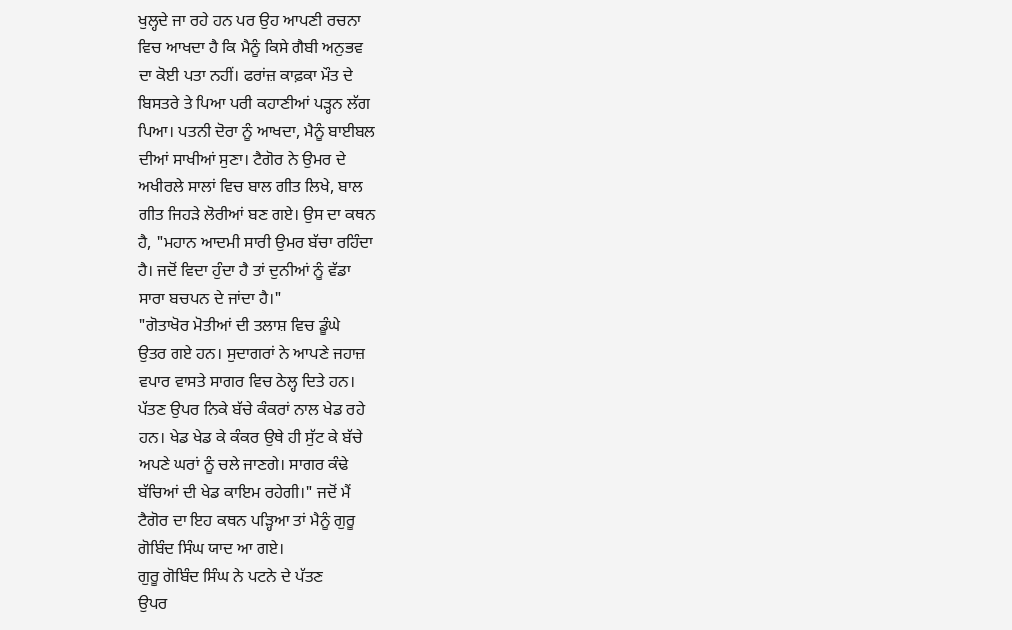ਖੁਲ੍ਹਦੇ ਜਾ ਰਹੇ ਹਨ ਪਰ ਉਹ ਆਪਣੀ ਰਚਨਾ
ਵਿਚ ਆਖਦਾ ਹੈ ਕਿ ਮੈਨੂੰ ਕਿਸੇ ਗੈਬੀ ਅਨੁਭਵ
ਦਾ ਕੋਈ ਪਤਾ ਨਹੀਂ। ਫਰਾਂਜ਼ ਕਾਫ਼ਕਾ ਮੌਤ ਦੇ
ਬਿਸਤਰੇ ਤੇ ਪਿਆ ਪਰੀ ਕਹਾਣੀਆਂ ਪੜ੍ਹਨ ਲੱਗ
ਪਿਆ। ਪਤਨੀ ਦੋਰਾ ਨੂੰ ਆਖਦਾ, ਮੈਨੂੰ ਬਾਈਬਲ
ਦੀਆਂ ਸਾਖੀਆਂ ਸੁਣਾ। ਟੈਗੋਰ ਨੇ ਉਮਰ ਦੇ
ਅਖੀਰਲੇ ਸਾਲਾਂ ਵਿਚ ਬਾਲ ਗੀਤ ਲਿਖੇ, ਬਾਲ
ਗੀਤ ਜਿਹੜੇ ਲੋਰੀਆਂ ਬਣ ਗਏ। ਉਸ ਦਾ ਕਥਨ
ਹੈ, "ਮਹਾਨ ਆਦਮੀ ਸਾਰੀ ਉਮਰ ਬੱਚਾ ਰਹਿੰਦਾ
ਹੈ। ਜਦੋਂ ਵਿਦਾ ਹੁੰਦਾ ਹੈ ਤਾਂ ਦੁਨੀਆਂ ਨੂੰ ਵੱਡਾ
ਸਾਰਾ ਬਚਪਨ ਦੇ ਜਾਂਦਾ ਹੈ।"
"ਗੋਤਾਖੋਰ ਮੋਤੀਆਂ ਦੀ ਤਲਾਸ਼ ਵਿਚ ਡੂੰਘੇ
ਉਤਰ ਗਏ ਹਨ। ਸੁਦਾਗਰਾਂ ਨੇ ਆਪਣੇ ਜਹਾਜ਼
ਵਪਾਰ ਵਾਸਤੇ ਸਾਗਰ ਵਿਚ ਠੇਲ੍ਹ ਦਿਤੇ ਹਨ।
ਪੱਤਣ ਉਪਰ ਨਿਕੇ ਬੱਚੇ ਕੰਕਰਾਂ ਨਾਲ ਖੇਡ ਰਹੇ
ਹਨ। ਖੇਡ ਖੇਡ ਕੇ ਕੰਕਰ ਉਥੇ ਹੀ ਸੁੱਟ ਕੇ ਬੱਚੇ
ਅਪਣੇ ਘਰਾਂ ਨੂੰ ਚਲੇ ਜਾਣਗੇ। ਸਾਗਰ ਕੰਢੇ
ਬੱਚਿਆਂ ਦੀ ਖੇਡ ਕਾਇਮ ਰਹੇਗੀ।" ਜਦੋਂ ਮੈਂ
ਟੈਗੋਰ ਦਾ ਇਹ ਕਥਨ ਪੜ੍ਹਿਆ ਤਾਂ ਮੈਨੂੰ ਗੁਰੂ
ਗੋਬਿੰਦ ਸਿੰਘ ਯਾਦ ਆ ਗਏ।
ਗੁਰੂ ਗੋਬਿੰਦ ਸਿੰਘ ਨੇ ਪਟਨੇ ਦੇ ਪੱਤਣ
ਉਪਰ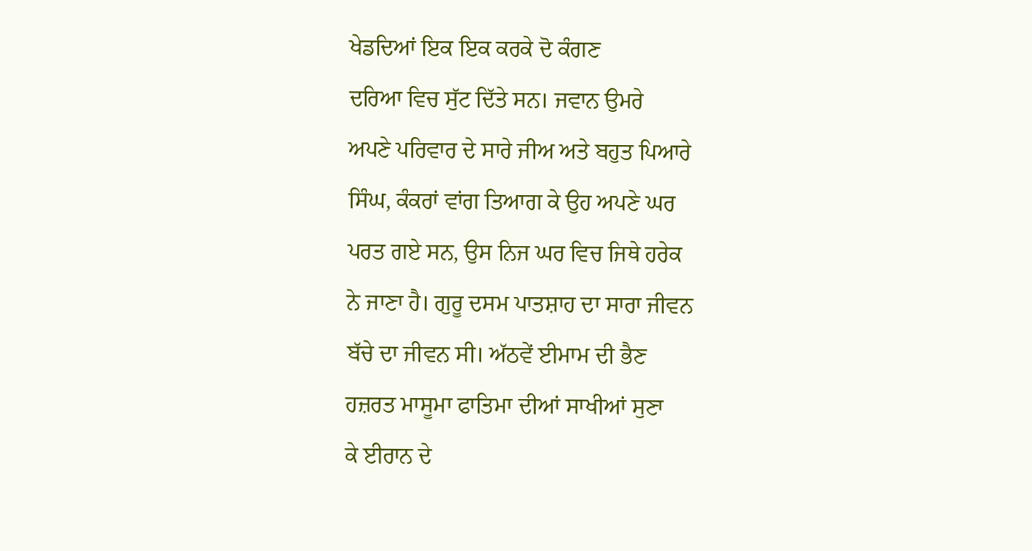ਖੇਡਦਿਆਂ ਇਕ ਇਕ ਕਰਕੇ ਦੋ ਕੰਗਣ
ਦਰਿਆ ਵਿਚ ਸੁੱਟ ਦਿੱਤੇ ਸਨ। ਜਵਾਨ ਉਮਰੇ
ਅਪਣੇ ਪਰਿਵਾਰ ਦੇ ਸਾਰੇ ਜੀਅ ਅਤੇ ਬਹੁਤ ਪਿਆਰੇ
ਸਿੰਘ, ਕੰਕਰਾਂ ਵਾਂਗ ਤਿਆਗ ਕੇ ਉਹ ਅਪਣੇ ਘਰ
ਪਰਤ ਗਏ ਸਨ, ਉਸ ਨਿਜ ਘਰ ਵਿਚ ਜਿਥੇ ਹਰੇਕ
ਨੇ ਜਾਣਾ ਹੈ। ਗੁਰੂ ਦਸਮ ਪਾਤਸ਼ਾਹ ਦਾ ਸਾਰਾ ਜੀਵਨ
ਬੱਚੇ ਦਾ ਜੀਵਨ ਸੀ। ਅੱਠਵੇਂ ਈਮਾਮ ਦੀ ਭੈਣ
ਹਜ਼ਰਤ ਮਾਸੂਮਾ ਫਾਤਿਮਾ ਦੀਆਂ ਸਾਖੀਆਂ ਸੁਣਾ
ਕੇ ਈਰਾਨ ਦੇ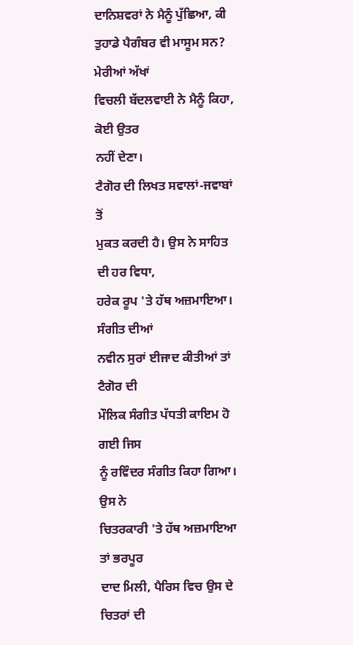ਦਾਨਿਸ਼ਵਰਾਂ ਨੇ ਮੈਨੂੰ ਪੁੱਛਿਆ, ਕੀ
ਤੁਹਾਡੇ ਪੈਗੰਬਰ ਵੀ ਮਾਸੂਮ ਸਨ? ਮੇਰੀਆਂ ਅੱਖਾਂ
ਵਿਚਲੀ ਬੱਦਲਵਾਈ ਨੇ ਮੈਨੂੰ ਕਿਹਾ, ਕੋਈ ਉਤਰ
ਨਹੀਂ ਦੇਣਾ।
ਟੈਗੋਰ ਦੀ ਲਿਖਤ ਸਵਾਲਾਂ-ਜਵਾਬਾਂ ਤੋਂ
ਮੁਕਤ ਕਰਦੀ ਹੈ। ਉਸ ਨੇ ਸਾਹਿਤ ਦੀ ਹਰ ਵਿਧਾ,
ਹਰੇਕ ਰੂਪ 'ਤੇ ਹੱਥ ਅਜ਼ਮਾਇਆ। ਸੰਗੀਤ ਦੀਆਂ
ਨਵੀਨ ਸੁਰਾਂ ਈਜਾਦ ਕੀਤੀਆਂ ਤਾਂ ਟੈਗੋਰ ਦੀ
ਮੌਲਿਕ ਸੰਗੀਤ ਪੱਧਤੀ ਕਾਇਮ ਹੋ ਗਈ ਜਿਸ
ਨੂੰ ਰਵਿੰਦਰ ਸੰਗੀਤ ਕਿਹਾ ਗਿਆ। ਉਸ ਨੇ
ਚਿਤਰਕਾਰੀ 'ਤੇ ਹੱਥ ਅਜ਼ਮਾਇਆ ਤਾਂ ਭਰਪੂਰ
ਦਾਦ ਮਿਲੀ, ਪੈਰਿਸ ਵਿਚ ਉਸ ਦੇ ਚਿਤਰਾਂ ਦੀ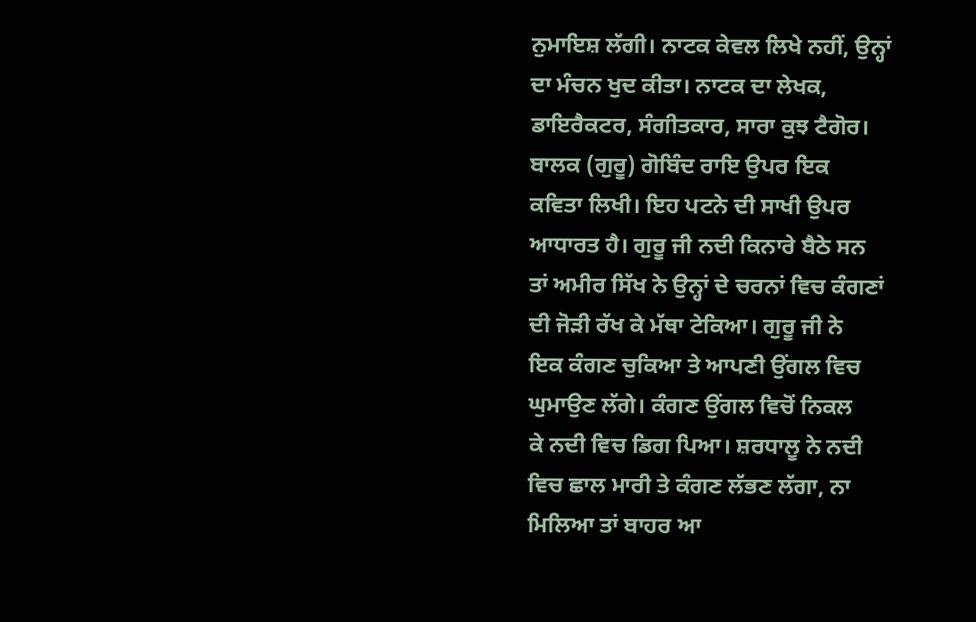ਨੁਮਾਇਸ਼ ਲੱਗੀ। ਨਾਟਕ ਕੇਵਲ ਲਿਖੇ ਨਹੀਂ, ਉਨ੍ਹਾਂ
ਦਾ ਮੰਚਨ ਖੁਦ ਕੀਤਾ। ਨਾਟਕ ਦਾ ਲੇਖਕ,
ਡਾਇਰੈਕਟਰ, ਸੰਗੀਤਕਾਰ, ਸਾਰਾ ਕੁਝ ਟੈਗੋਰ।
ਬਾਲਕ (ਗੁਰੂ) ਗੋਬਿੰਦ ਰਾਇ ਉਪਰ ਇਕ
ਕਵਿਤਾ ਲਿਖੀ। ਇਹ ਪਟਨੇ ਦੀ ਸਾਖੀ ਉਪਰ
ਆਧਾਰਤ ਹੈ। ਗੁਰੂ ਜੀ ਨਦੀ ਕਿਨਾਰੇ ਬੈਠੇ ਸਨ
ਤਾਂ ਅਮੀਰ ਸਿੱਖ ਨੇ ਉਨ੍ਹਾਂ ਦੇ ਚਰਨਾਂ ਵਿਚ ਕੰਗਣਾਂ
ਦੀ ਜੋੜੀ ਰੱਖ ਕੇ ਮੱਥਾ ਟੇਕਿਆ। ਗੁਰੂ ਜੀ ਨੇ
ਇਕ ਕੰਗਣ ਚੁਕਿਆ ਤੇ ਆਪਣੀ ਉਂਗਲ ਵਿਚ
ਘੁਮਾਉਣ ਲੱਗੇ। ਕੰਗਣ ਉਂਗਲ ਵਿਚੋਂ ਨਿਕਲ
ਕੇ ਨਦੀ ਵਿਚ ਡਿਗ ਪਿਆ। ਸ਼ਰਧਾਲੂ ਨੇ ਨਦੀ
ਵਿਚ ਛਾਲ ਮਾਰੀ ਤੇ ਕੰਗਣ ਲੱਭਣ ਲੱਗਾ, ਨਾ
ਮਿਲਿਆ ਤਾਂ ਬਾਹਰ ਆ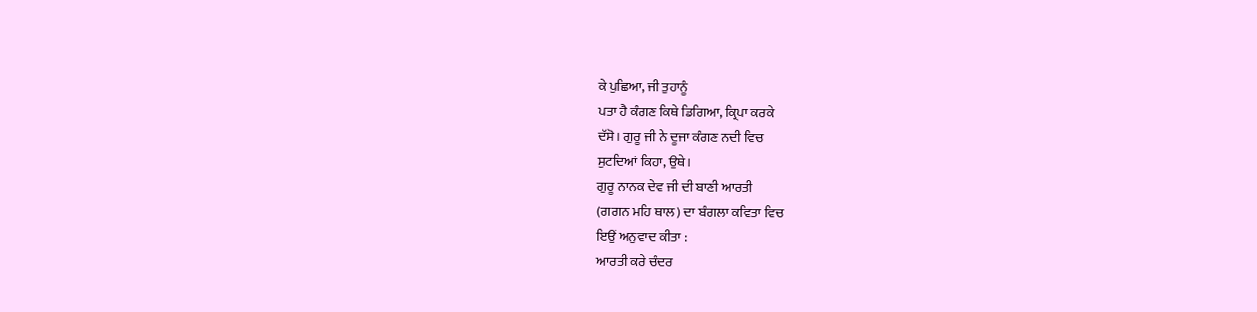ਕੇ ਪੁਛਿਆ, ਜੀ ਤੁਹਾਨੂੰ
ਪਤਾ ਹੈ ਕੰਗਣ ਕਿਥੇ ਡਿਗਿਆ, ਕ੍ਰਿਪਾ ਕਰਕੇ
ਦੱਸੋ। ਗੁਰੂ ਜੀ ਨੇ ਦੂਜਾ ਕੰਗਣ ਨਦੀ ਵਿਚ
ਸੁਟਦਿਆਂ ਕਿਹਾ, ਉਥੇ।
ਗੁਰੂ ਨਾਨਕ ਦੇਵ ਜੀ ਦੀ ਬਾਣੀ ਆਰਤੀ
(ਗਗਨ ਮਹਿ ਥਾਲ) ਦਾ ਬੰਗਲਾ ਕਵਿਤਾ ਵਿਚ
ਇਉਂ ਅਨੁਵਾਦ ਕੀਤਾ :
ਆਰਤੀ ਕਰੇ ਚੰਦਰ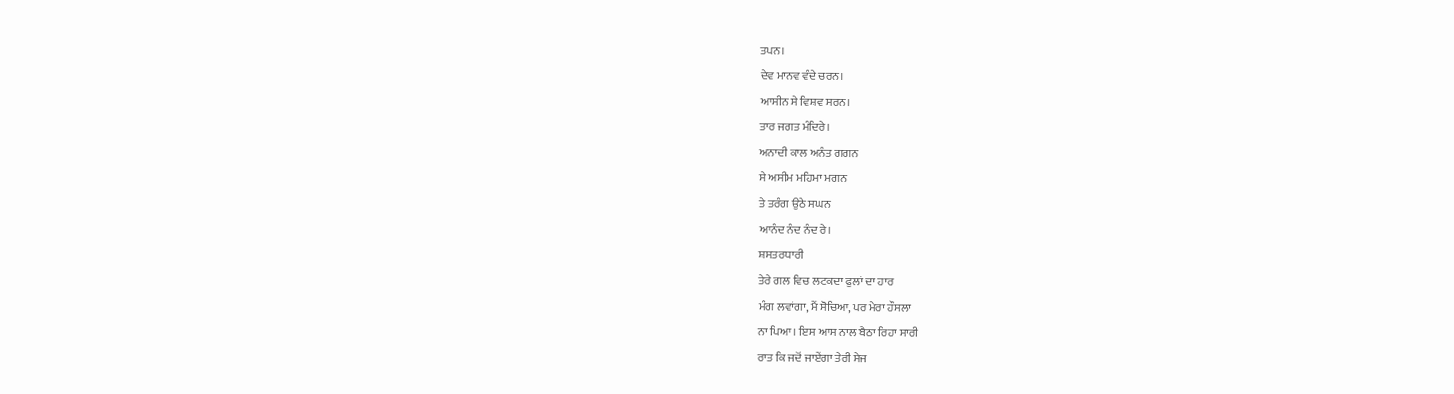ਤਪਨ।
ਦੇਵ ਮਾਨਵ ਵੰਦੇ ਚਰਨ।
ਆਸੀਨ ਸੇ ਵਿਸ਼ਵ ਸਰਨ।
ਤਾਰ ਜਗਤ ਮੰਦਿਰੇ।
ਅਨਾਦੀ ਕਾਲ ਅਨੰਤ ਗਗਨ
ਸੇ ਅਸੀਮ ਮਹਿਮਾ ਮਗਨ
ਤੇ ਤਰੰਗ ਉਠੇ ਸਘਨ
ਆਨੰਦ ਨੰਦ ਨੰਦ ਰੇ।
ਸ਼ਸਤਰਧਾਰੀ
ਤੇਰੇ ਗਲ ਵਿਚ ਲਟਕਦਾ ਫੁਲਾਂ ਦਾ ਹਾਰ
ਮੰਗ ਲਵਾਂਗਾ, ਮੈਂ ਸੋਚਿਆ, ਪਰ ਮੇਰਾ ਹੌਸਲਾ
ਨਾ ਪਿਆ। ਇਸ ਆਸ ਨਾਲ ਬੈਠਾ ਰਿਹਾ ਸਾਰੀ
ਰਾਤ ਕਿ ਜਦੋਂ ਜਾਏਂਗਾ ਤੇਰੀ ਸੇਜ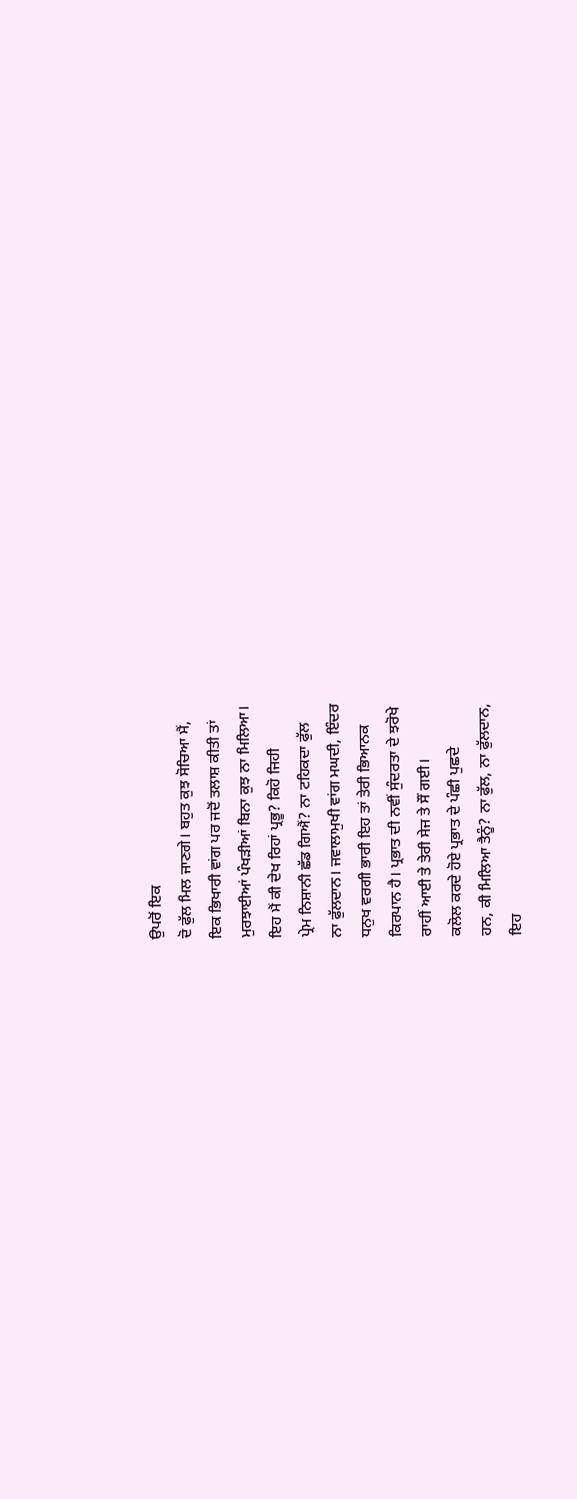ਉਪਰੋਂ ਇਕ
ਦੋ ਫੁੱਲ ਮਿਲ ਜਾਣਗੇ। ਬਹੁਤ ਕੁਝ ਸੋਚਿਆ ਮੈਂ,
ਇਕ ਭਿਖਾਰੀ ਵਾਂਗ ਪਰ ਜਦੋਂ ਤਲਾਸ਼ ਕੀਤੀ ਤਾਂ
ਮੁਰਝਾਈਆਂ ਪੰਖੜੀਆਂ ਬਿਨਾ ਕੁਝ ਨਾ ਮਿਲਿਆ।
ਇਹ ਮੈਂ ਕੀ ਦੇਖ ਰਿਹਾਂ ਪ੍ਰਭੂ? ਕਿਹੋ ਜਿਹੀ
ਪ੍ਰੇਮ ਨਿਸ਼ਾਨੀ ਛੱਡ ਗਿਐਂ? ਨਾ ਟਹਿਕਦਾ ਫੁੱਲ
ਨਾ ਫੁੱਲਦਾਨ। ਜਵਾਲਾਮੁਖੀ ਵਾਂਗ ਮਘਦੀ, ਇੰਦਰ
ਧਨੁਖ ਵਰਗੀ ਭਾਰੀ ਇਹ ਤਾਂ ਤੇਰੀ ਭਿਆਨਕ
ਕਿਰਪਾਨ ਹੈ। ਪ੍ਰਭਾਤ ਦੀ ਨਵੀਂ ਸੁੰਦਰਤਾ ਦੇ ਝਰੋਖੇ
ਰਾਹੀਂ ਆਈ ਤੇ ਤੇਰੀ ਸੇਜ ਤੇ ਸੌਂ ਗਈ।
ਕਲੋਲ ਕਰਦੇ ਹੋਏ ਪ੍ਰਭਾਤ ਦੇ ਪੰਛੀ ਪੁਛਦੇ
ਹਨ, ਕੀ ਮਿਲਿਆ ਤੈਨੂੰ? ਨਾ ਫੁੱਲ, ਨਾ ਫੁੱਲਦਾਨ,
ਇਹ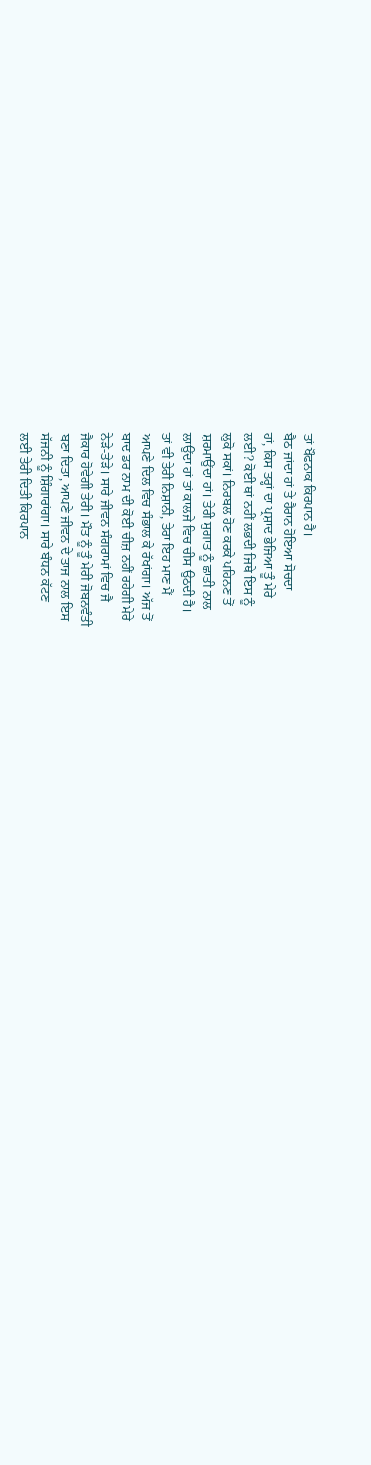ਤਾਂ ਖੌਫਨਾਕ ਕਿਰਪਾਨ ਹੈ।
ਬੈਠ ਜਾਂਦਾ ਹਾਂ ਤੇ ਹੈਰਾਨ ਹੋਇਆ ਸੋਚਦਾ
ਹਾਂ, ਕਿਸ ਤਰ੍ਹਾਂ ਦਾ ਪ੍ਰਸ਼ਾਦ ਭੇਜਿਆ ਤੂੰ ਮੇਰੇ
ਲਈ? ਕੋਈ ਥਾਂ ਨਹੀਂ ਲਭਦੀ ਜਿਥੇ ਇਸ ਨੂੰ
ਲੁਕੋ ਸਕਾਂ। ਨਿਰਬਲ ਹੋਣ ਕਰਕੇ ਪਹਿਨਣ ਤੋਂ
ਸ਼ਰਮਾਉਂਦਾ ਹਾਂ। ਤੇਰੀ ਸੁਗਾਤ ਨੂੰ ਛਾਤੀ ਨਾਲ
ਲਾਉਂਦਾ ਹਾਂ ਤਾਂ ਕਾਲਜੇ ਵਿਚ ਚੀਸ ਉਠਦੀ ਹੈ।
ਤਾਂ ਵੀ ਤੇਰੀ ਨਿਸ਼ਾਨੀ, ਤੇਰਾ ਇਹ ਮਾਣ ਮੈਂ
ਆਪਣੇ ਦਿਲ ਵਿਚ ਸੰਭਾਲ ਕੇ ਰੱਖਾਂਗਾ। ਅੱਜ ਤੋਂ
ਬਾਦ ਡਰ ਨਾਮ ਦੀ ਕੋਈ ਚੀਜ਼ ਨਹੀਂ ਰਹੇਗੀ ਮੇਰੇ
ਨੇੜੇ-ਤੇੜੇ। ਸਾਰੇ ਜੀਵਨ ਸੰਗਰਾਮਾਂ ਵਿਚ ਜੈ
ਜੈਕਾਰ ਹੋਵੇਗੀ ਤੇਰੀ। ਮੌਤ ਨੂੰ ਤੂੰ ਮੇਰੀ ਜੋਬਨਵੰਤੀ
ਬਣਾ ਦਿਤਾ, ਆਪਣੇ ਜੀਵਨ ਦੇ ਤਾਜ ਨਾਲ ਇਸ
ਸੱਜਨੀ ਨੂੰ ਸ਼ਿੰਗਾਰਾਂਗਾ। ਸਾਰੇ ਬੰਧਨ ਕੱਟਣ
ਲਈ ਤੇਰੀ ਦਿਤੀ ਕਿਰਪਾਨ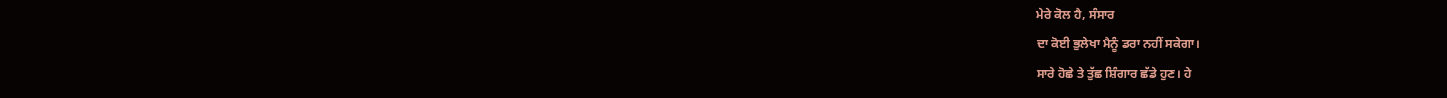ਮੇਰੇ ਕੋਲ ਹੈ, ਸੰਸਾਰ
ਦਾ ਕੋਈ ਭੁਲੇਖਾ ਮੈਨੂੰ ਡਰਾ ਨਹੀਂ ਸਕੇਗਾ।
ਸਾਰੇ ਹੋਛੇ ਤੇ ਤੁੱਛ ਸ਼ਿੰਗਾਰ ਛੱਡੇ ਹੁਣ। ਹੇ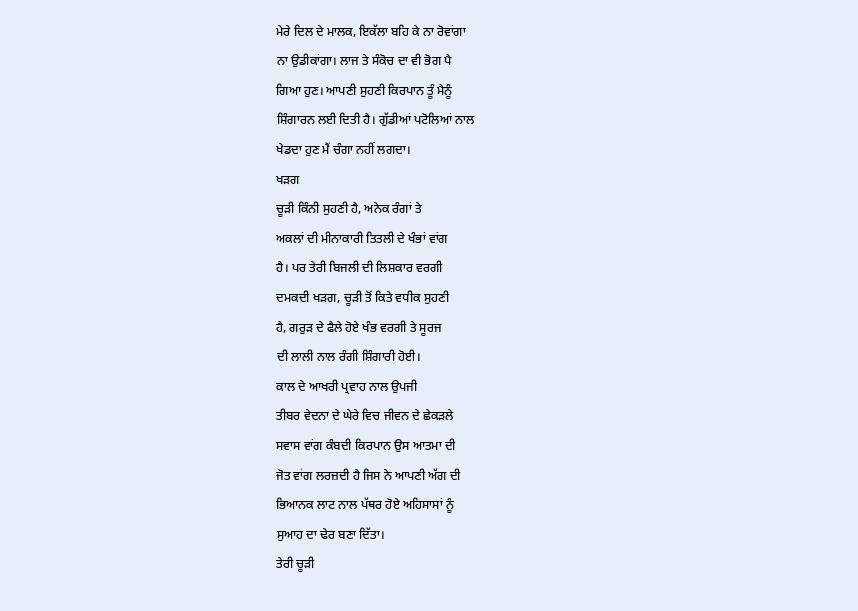ਮੇਰੇ ਦਿਲ ਦੇ ਮਾਲਕ, ਇਕੱਲਾ ਬਹਿ ਕੇ ਨਾ ਰੋਵਾਂਗਾ
ਨਾ ਉਡੀਕਾਂਗਾ। ਲਾਜ ਤੇ ਸੰਕੋਚ ਦਾ ਵੀ ਭੋਗ ਪੈ
ਗਿਆ ਹੁਣ। ਆਪਣੀ ਸੁਹਣੀ ਕਿਰਪਾਨ ਤੂੰ ਮੈਨੂੰ
ਸ਼ਿੰਗਾਰਨ ਲਈ ਦਿਤੀ ਹੈ। ਗੁੱਡੀਆਂ ਪਟੋਲਿਆਂ ਨਾਲ
ਖੇਡਦਾ ਹੁਣ ਮੈਂ ਚੰਗਾ ਨਹੀਂ ਲਗਦਾ।
ਖੜਗ
ਚੂੜੀ ਕਿੰਨੀ ਸੁਹਣੀ ਹੈ, ਅਨੇਕ ਰੰਗਾਂ ਤੇ
ਅਕਲਾਂ ਦੀ ਮੀਨਾਕਾਰੀ ਤਿਤਲੀ ਦੇ ਖੰਭਾਂ ਵਾਂਗ
ਹੈ। ਪਰ ਤੇਰੀ ਬਿਜਲੀ ਦੀ ਲਿਸ਼ਕਾਰ ਵਰਗੀ
ਦਮਕਦੀ ਖੜਗ, ਚੂੜੀ ਤੋਂ ਕਿਤੇ ਵਧੀਕ ਸੁਹਣੀ
ਹੈ, ਗਰੁੜ ਦੇ ਫੈਲੇ ਹੋਏ ਖੰਭ ਵਰਗੀ ਤੇ ਸੂਰਜ
ਦੀ ਲਾਲੀ ਨਾਲ ਰੰਗੀ ਸ਼ਿੰਗਾਰੀ ਹੋਈ।
ਕਾਲ ਦੇ ਆਖਰੀ ਪ੍ਰਵਾਹ ਨਾਲ ਉਪਜੀ
ਤੀਬਰ ਵੇਦਨਾ ਦੇ ਘੇਰੇ ਵਿਚ ਜੀਵਨ ਦੇ ਛੇਕੜਲੇ
ਸਵਾਸ ਵਾਂਗ ਕੰਬਦੀ ਕਿਰਪਾਨ ਉਸ ਆਤਮਾ ਦੀ
ਜੋਤ ਵਾਂਗ ਲਰਜ਼ਦੀ ਹੈ ਜਿਸ ਨੇ ਆਪਣੀ ਅੱਗ ਦੀ
ਭਿਆਨਕ ਲਾਟ ਨਾਲ ਪੱਥਰ ਹੋਏ ਅਹਿਸਾਸਾਂ ਨੂੰ
ਸੁਆਹ ਦਾ ਢੇਰ ਬਣਾ ਦਿੱਤਾ।
ਤੇਰੀ ਚੂੜੀ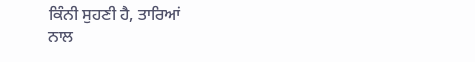ਕਿੰਨੀ ਸੁਹਣੀ ਹੈ, ਤਾਰਿਆਂ
ਨਾਲ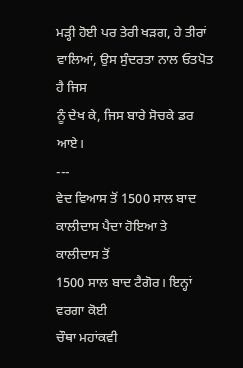ਮੜ੍ਹੀ ਹੋਈ ਪਰ ਤੇਰੀ ਖੜਗ, ਹੇ ਤੀਰਾਂ
ਵਾਲਿਆਂ, ਉਸ ਸੁੰਦਰਤਾ ਨਾਲ ਓਤਪੋਤ ਹੈ ਜਿਸ
ਨੂੰ ਦੇਖ ਕੇ, ਜਿਸ ਬਾਰੇ ਸੋਚਕੇ ਡਰ ਆਏ।
---
ਵੇਦ ਵਿਆਸ ਤੋਂ 1500 ਸਾਲ ਬਾਦ
ਕਾਲੀਦਾਸ ਪੈਦਾ ਹੋਇਆ ਤੇ ਕਾਲੀਦਾਸ ਤੋਂ
1500 ਸਾਲ ਬਾਦ ਟੈਗੋਰ। ਇਨ੍ਹਾਂ ਵਰਗਾ ਕੋਈ
ਚੌਥਾ ਮਹਾਂਕਵੀ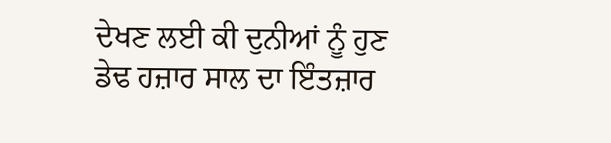ਦੇਖਣ ਲਈ ਕੀ ਦੁਨੀਆਂ ਨੂੰ ਹੁਣ
ਡੇਢ ਹਜ਼ਾਰ ਸਾਲ ਦਾ ਇੰਤਜ਼ਾਰ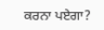ਕਰਨਾ ਪਏਗਾ?